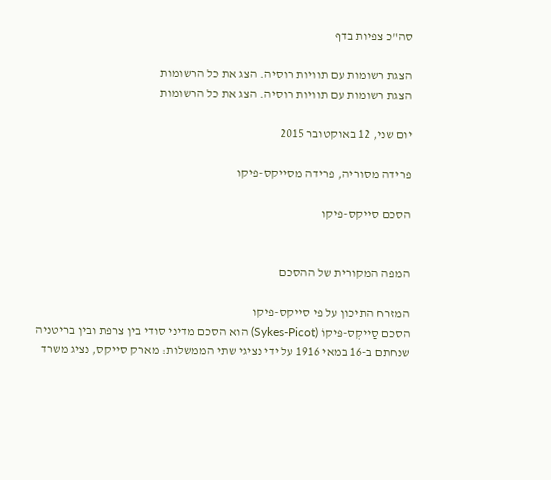סה"כ צפיות בדף

הצגת רשומות עם תוויות רוסיה. הצג את כל הרשומות
הצגת רשומות עם תוויות רוסיה. הצג את כל הרשומות

יום שני, 12 באוקטובר 2015

פרידה מסוריה, פרידה מסייקס-פיקו

הסכם סייקס-פיקו


המפה המקורית של ההסכם

המזרח התיכון על פי סייקס-פיקו
הסכם סַייקְס-פּיקוֹ (Sykes-Picot) הוא הסכם מדיני סודי בין צרפת ובין בריטניה שנחתם ב-16 במאי 1916 על ידי נציגי שתי הממשלות: מארק סייקס, נציג משרד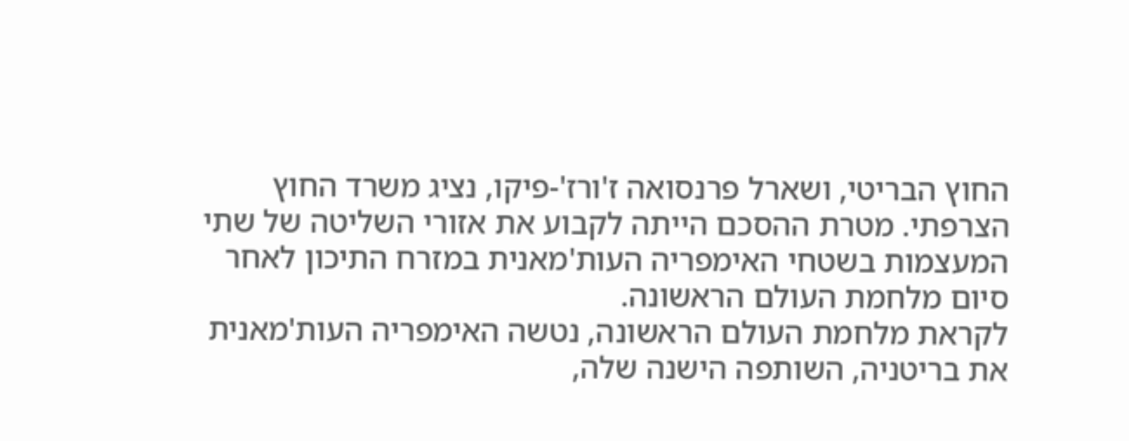החוץ הבריטי, ושארל פרנסואה ז'ורז'-פיקו, נציג משרד החוץ הצרפתי. מטרת ההסכם הייתה לקבוע את אזורי השליטה של שתי המעצמות בשטחי האימפריה העות'מאנית במזרח התיכון לאחר סיום מלחמת העולם הראשונה.
לקראת מלחמת העולם הראשונה, נטשה האימפריה העות'מאנית את בריטניה, השותפה הישנה שלה,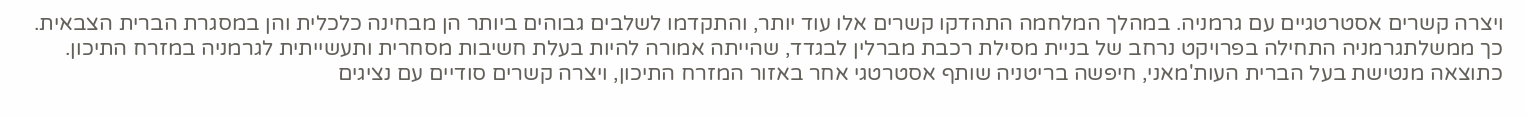ויצרה קשרים אסטרטגיים עם גרמניה. במהלך המלחמה התהדקו קשרים אלו עוד יותר, והתקדמו לשלבים גבוהים ביותר הן מבחינה כלכלית והן במסגרת הברית הצבאית. כך ממשלתגרמניה התחילה בפרויקט נרחב של בניית מסילת רכבת מברלין לבגדד, שהייתה אמורה להיות בעלת חשיבות מסחרית ותעשייתית לגרמניה במזרח התיכון. כתוצאה מנטישת בעל הברית העות'מאני, חיפשה בריטניה שותף אסטרטגי אחר באזור המזרח התיכון, ויצרה קשרים סודיים עם נציגים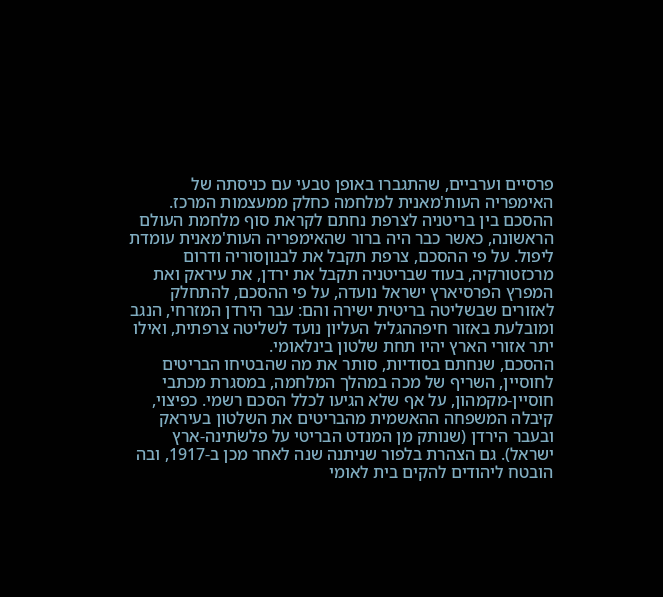פרסיים וערביים, שהתגברו באופן טבעי עם כניסתה של האימפריה העות'מאנית למלחמה כחלק ממעצמות המרכז.
ההסכם בין בריטניה לצרפת נחתם לקראת סוף מלחמת העולם הראשונה, כאשר כבר היה ברור שהאימפריה העות'מאנית עומדת ליפול. על פי ההסכם, צרפת תקבל את לבנוןסוריה ודרום מרכזטורקיה, בעוד שבריטניה תקבל את ירדן, את עיראק ואת המפרץ הפרסיארץ ישראל נועדה, על פי ההסכם, להתחלק לאזורים שבשליטה בריטית ישירה והם: עבר הירדן המזרחי, הנגב ומובלעת באזור חיפההגליל העליון נועד לשליטה צרפתית, ואילו יתר אזורי הארץ יהיו תחת שלטון בינלאומי.
ההסכם, שנחתם בסודיות, סותר את מה שהבטיחו הבריטים לחוסיין, השריף של מכה במהלך המלחמה, במסגרת מכתבי חוסיין-מקמהון, על אף שלא הגיעו לכלל הסכם רשמי. כפיצוי, קיבלה המשפחה ההאשמית מהבריטים את השלטון בעיראק ובעבר הירדן (שנותק מן המנדט הבריטי על פלשׂתינה-ארץ ישראל). גם הצהרת בלפור שניתנה שנה לאחר מכן ב-1917, ובה הובטח ליהודים להקים בית לאומי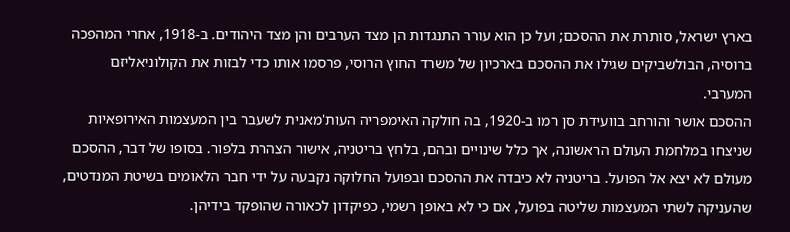בארץ ישראל, סותרת את ההסכם; ועל כן הוא עורר התנגדות הן מצד הערבים והן מצד היהודים. ב-1918, אחרי המהפכה ברוסיה, הבולשביקים שגילו את ההסכם בארכיון של משרד החוץ הרוסי, פרסמו אותו כדי לבזות את הקולוניאליזם המערבי.
ההסכם אושר והורחב בוועידת סן רמו ב-1920, בה חולקה האימפריה העות'מאנית לשעבר בין המעצמות האירופאיות שניצחו במלחמת העולם הראשונה, אך כלל שינויים ובהם, בלחץ בריטניה, אישור הצהרת בלפור. בסופו של דבר, ההסכם מעולם לא יצא אל הפועל. בריטניה לא כיבדה את ההסכם ובפועל החלוקה נקבעה על ידי חבר הלאומים בשיטת המנדטים, שהעניקה לשתי המעצמות שליטה בפועל, אם כי לא באופן רשמי, כפיקדון לכאורה שהופקד בידיהן.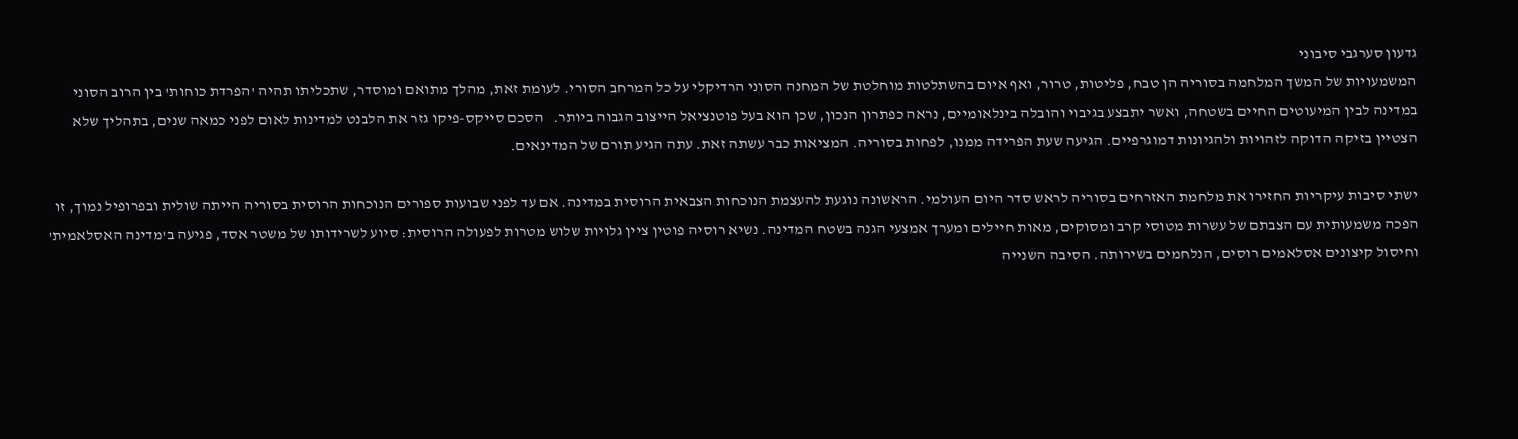גדעון סערגבי סיבוני
המשמעויות של המשך המלחמה בסוריה הן טבח, פליטות, טרור, ואף איום בהשתלטות מוחלטת של המחנה הסוני הרדיקלי על כל המרחב הסורי. לעומת זאת, מהלך מתואם ומוסדר, שתכליתו תהיה 'הפרדת כוחות' בין הרוב הסוני במדינה לבין המיעוטים החיים בשטחה, ואשר יתבצע בגיבוי והובלה בינלאומיים, נראה כפתרון הנכון, שכן הוא בעל פוטנציאל הייצוב הגבוה ביותר.   הסכם סייקס-פיקו גזר את הלבנט למדינות לאום לפני כמאה שנים, בתהליך שלא הצטיין בזיקה הדוקה לזהויות ולהגיונות דמוגרפיים. הגיעה שעת הפרידה ממנו, לפחות בסוריה. המציאות כבר עשתה זאת. עתה הגיע תורם של המדינאים.

ישתי סיבות עיקריות החזירו את מלחמת האזרחים בסוריה לראש סדר היום העולמי. הראשונה נוגעת להעצמת הנוכחות הצבאית הרוסית במדינה. אם עד לפני שבועות ספורים הנוכחות הרוסית בסוריה הייתה שולית ובפרופיל נמוך, זו הפכה משמעותית עם הצבתם של עשרות מטוסי קרב ומסוקים, מאות חיילים ומערך אמצעי הגנה בשטח המדינה. נשיא רוסיה פוטין ציין גלויות שלוש מטרות לפעולה הרוסית: סיוע לשרידותו של משטר אסד, פגיעה ב'מדינה האסלאמית' וחיסול קיצונים אסלאמים רוסים, הנלחמים בשירותה. הסיבה השנייה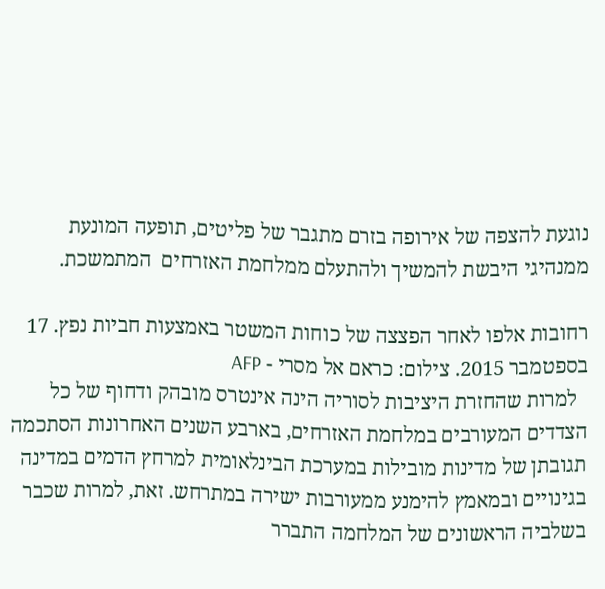נוגעת להצפה של אירופה בזרם מתגבר של פליטים, תופעה המונעת ממנהיגי היבשת להמשיך ולהתעלם ממלחמת האזרחים  המתמשכת.

רחובות אלפו לאחר הפצצה של כוחות המשטר באמצעות חביות נפץ. 17 בספטמבר 2015. צילום: כראם אל מסרי - AFP
  למרות שהחזרת היציבות לסוריה הינה אינטרס מובהק ודחוף של כל הצדדים המעורבים במלחמת האזרחים, בארבע השנים האחרונות הסתכמה תגובתן של מדינות מובילות במערכת הבינלאומית למרחץ הדמים במדינה בגינויים ובמאמץ להימנע ממעורבות ישירה במתרחש. זאת, למרות שכבר בשלביה הראשונים של המלחמה התברר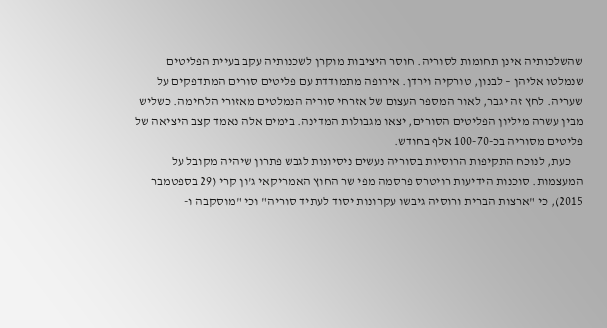שהשלכותיה אינן תחומות לסוריה. חוסר היציבות מוקרן לשכנותיה עקב בעיית הפליטים שנמלטו אליהן – לבנון, טורקיה וירדן. אירופה מתמודדת עם פליטים סורים המתדפקים על שעריה. לחץ זה יגבר, לאור המספר העצום של אזרחי סוריה הנמלטים מאזורי הלחימה. כשליש מבין עשרה מיליון הפליטים הסורים, יצאו מגבולות המדינה. בימים אלה נאמד קצב היציאה של פליטים מסוריה בכ-100-70 אלף בחודש.
     כעת, לנוכח התקיפות הרוסיות בסוריה נעשים ניסיונות לגבש פתרון שיהיה מקובל על המעצמות. סוכנות הידיעות רויטרס פרסמה מפי שר החוץ האמריקאי ג'ון קרי (29 בספטמבר 2015), כי "ארצות הברית ורוסיה גיבשו עקרונות יסוד לעתיד סוריה" וכי "מוסקבה ו-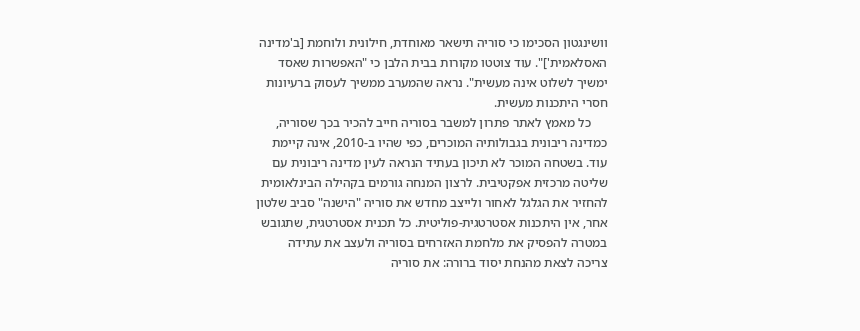וושינגטון הסכימו כי סוריה תישאר מאוחדת, חילונית ולוחמת [ב'מדינה האסלאמית']". עוד צוטטו מקורות בבית הלבן כי "האפשרות שאסד ימשיך לשלוט אינה מעשית". נראה שהמערב ממשיך לעסוק ברעיונות חסרי היתכנות מעשית.
     כל מאמץ לאתר פתרון למשבר בסוריה חייב להכיר בכך שסוריה, כמדינה ריבונית בגבולותיה המוכרים, כפי שהיו ב-2010, אינה קיימת עוד. בשטחה המוכר לא תיכון בעתיד הנראה לעין מדינה ריבונית עם שליטה מרכזית אפקטיבית. לרצון המנחה גורמים בקהילה הבינלאומית להחזיר את הגלגל לאחור ולייצב מחדש את סוריה "הישנה" סביב שלטון אחר, אין היתכנות אסטרטגית-פוליטית. כל תכנית אסטרטגית, שתגובש במטרה להפסיק את מלחמת האזרחים בסוריה ולעצב את עתידה צריכה לצאת מהנחת יסוד ברורה: את סוריה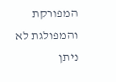המפורקת והמפולגת לא ניתן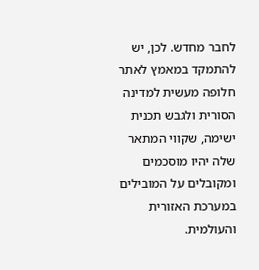לחבר מחדש. לכן, יש להתמקד במאמץ לאתר חלופה מעשית למדינה הסורית ולגבש תכנית ישימה, שקווי המתאר שלה יהיו מוסכמים ומקובלים על המובילים במערכת האזורית והעולמית.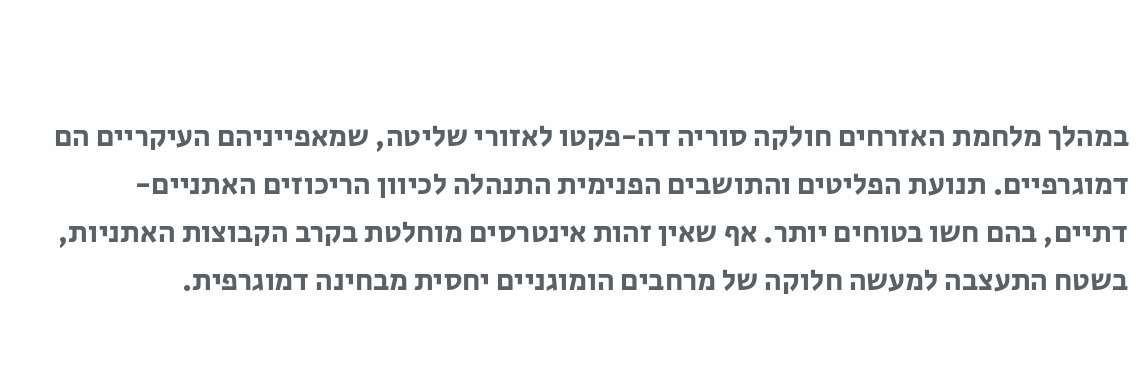במהלך מלחמת האזרחים חולקה סוריה דה-פקטו לאזורי שליטה, שמאפייניהם העיקריים הם דמוגרפיים. תנועת הפליטים והתושבים הפנימית התנהלה לכיוון הריכוזים האתניים-דתיים, בהם חשו בטוחים יותר. אף שאין זהות אינטרסים מוחלטת בקרב הקבוצות האתניות, בשטח התעצבה למעשה חלוקה של מרחבים הומוגניים יחסית מבחינה דמוגרפית.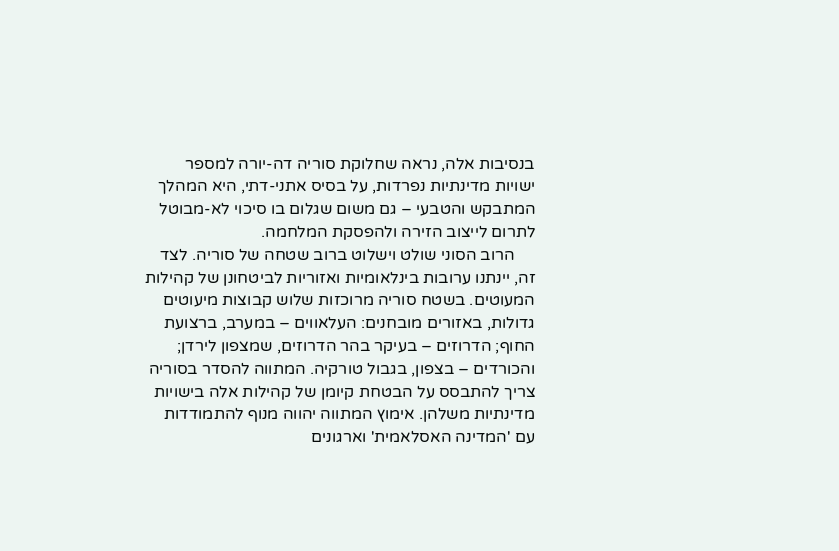בנסיבות אלה, נראה שחלוקת סוריה דה-יורה למספר ישויות מדינתיות נפרדות, על בסיס אתני-דתי, היא המהלך המתבקש והטבעי – גם משום שגלום בו סיכוי לא-מבוטל לתרום לייצוב הזירה ולהפסקת המלחמה.
     הרוב הסוני שולט וישלוט ברוב שטחה של סוריה. לצד זה, יינתנו ערובות בינלאומיות ואזוריות לביטחונן של קהילות המעוטים. בשטח סוריה מרוכזות שלוש קבוצות מיעוטים גדולות, באזורים מובחנים: העלאווים – במערב, ברצועת החוף; הדרוזים – בעיקר בהר הדרוזים, שמצפון לירדן; והכורדים – בצפון, בגבול טורקיה. המתווה להסדר בסוריה צריך להתבסס על הבטחת קיומן של קהילות אלה בישויות מדינתיות משלהן. אימוץ המתווה יהווה מנוף להתמודדות עם 'המדינה האסלאמית' וארגונים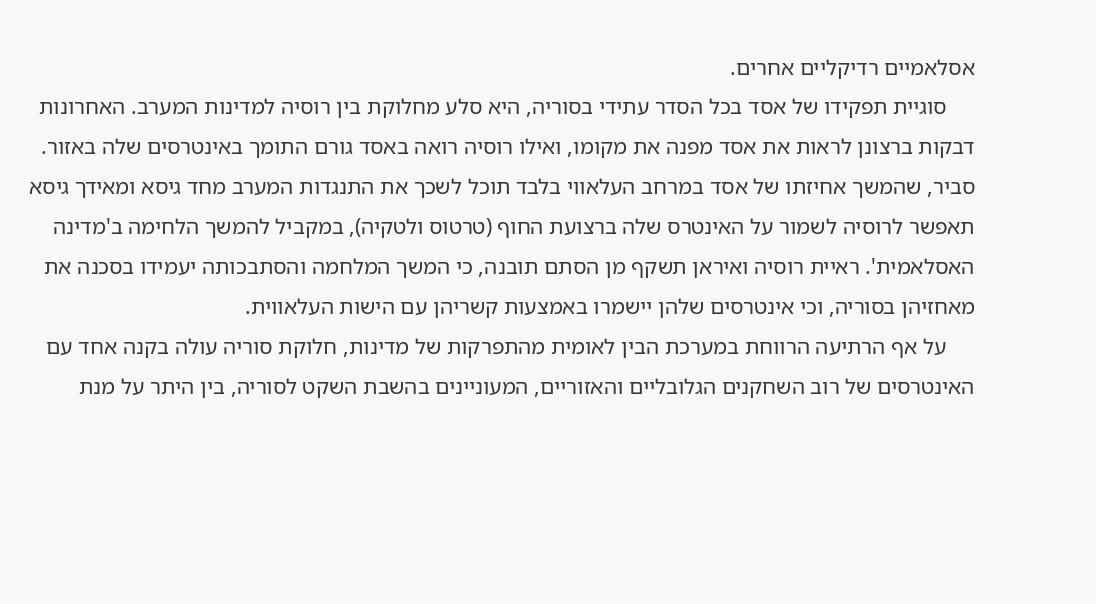אסלאמיים רדיקליים אחרים.
     סוגיית תפקידו של אסד בכל הסדר עתידי בסוריה, היא סלע מחלוקת בין רוסיה למדינות המערב. האחרונות דבקות ברצונן לראות את אסד מפנה את מקומו, ואילו רוסיה רואה באסד גורם התומך באינטרסים שלה באזור. סביר, שהמשך אחיזתו של אסד במרחב העלאווי בלבד תוכל לשכך את התנגדות המערב מחד גיסא ומאידך גיסא תאפשר לרוסיה לשמור על האינטרס שלה ברצועת החוף (טרטוס ולטקיה), במקביל להמשך הלחימה ב'מדינה האסלאמית'. ראיית רוסיה ואיראן תשקף מן הסתם תובנה, כי המשך המלחמה והסתבכותה יעמידו בסכנה את מאחזיהן בסוריה, וכי אינטרסים שלהן יישמרו באמצעות קשריהן עם הישות העלאווית.
     על אף הרתיעה הרווחת במערכת הבין לאומית מהתפרקות של מדינות, חלוקת סוריה עולה בקנה אחד עם האינטרסים של רוב השחקנים הגלובליים והאזוריים, המעוניינים בהשבת השקט לסוריה, בין היתר על מנת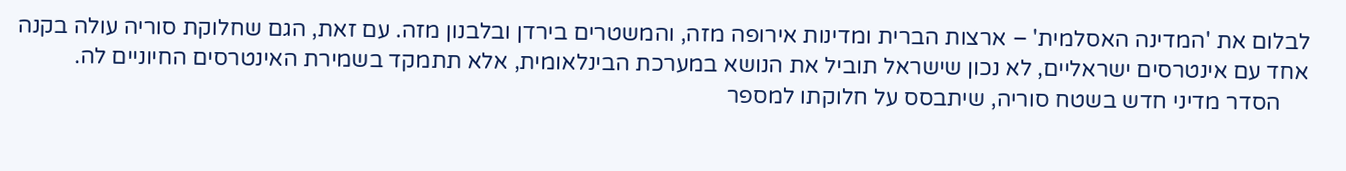לבלום את 'המדינה האסלמית' – ארצות הברית ומדינות אירופה מזה, והמשטרים בירדן ובלבנון מזה. עם זאת, הגם שחלוקת סוריה עולה בקנה אחד עם אינטרסים ישראליים, לא נכון שישראל תוביל את הנושא במערכת הבינלאומית, אלא תתמקד בשמירת האינטרסים החיוניים לה.
     הסדר מדיני חדש בשטח סוריה, שיתבסס על חלוקתו למספר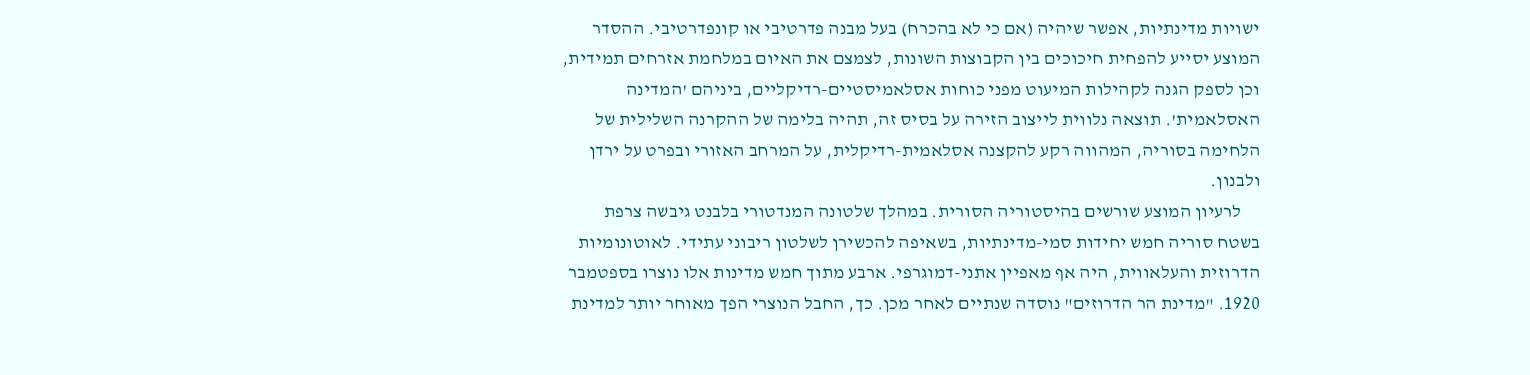ישויות מדינתיות, אפשר שיהיה (אם כי לא בהכרח) בעל מבנה פדרטיבי או קונפדרטיבי. ההסדר המוצע יסייע להפחית חיכוכים בין הקבוצות השונות, לצמצם את האיום במלחמת אזרחים תמידית, וכן לספק הגנה לקהילות המיעוט מפני כוחות אסלאמיסטיים-רדיקליים, ביניהם 'המדינה האסלאמית'. תוצאה נלווית לייצוב הזירה על בסיס זה, תהיה בלימה של ההקרנה השלילית של הלחימה בסוריה, המהווה רקע להקצנה אסלאמית-רדיקלית, על המרחב האזורי ובפרט על ירדן ולבנון.
     לרעיון המוצע שורשים בהיסטוריה הסורית. במהלך שלטונה המנדטורי בלבנט גיבשה צרפת בשטח סוריה חמש יחידות סמי-מדינתיות, בשאיפה להכשירן לשלטון ריבוני עתידי. לאוטונומיות הדרוזית והעלאווית, היה אף מאפיין אתני-דמוגרפי. ארבע מתוך חמש מדינות אלו נוצרו בספטמבר 1920. "מדינת הר הדרוזים" נוסדה שנתיים לאחר מכן. כך, החבל הנוצרי הפך מאוחר יותר למדינת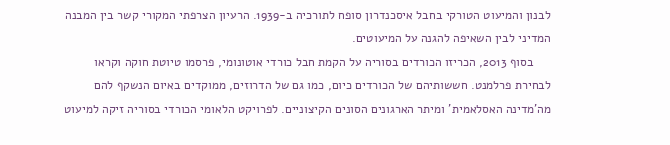לבנון והמיעוט הטורקי בחבל איסכנדרון סופח לתורכיה ב-1939. הרעיון הצרפתי המקורי קשר בין המבנה המדיני לבין השאיפה להגנה על המיעוטים.
     בסוף 2013, הכריזו הכורדים בסוריה על הקמת חבל כורדי אוטונומי, פרסמו טיוטת חוקה וקראו לבחירת פרלמנט. חששותיהם של הכורדים כיום, כמו גם של הדרוזים, ממוקדים באיום הנשקף להם מה'מדינה האסלאמית' ומיתר הארגונים הסונים הקיצוניים. לפרויקט הלאומי הכורדי בסוריה זיקה למיעוט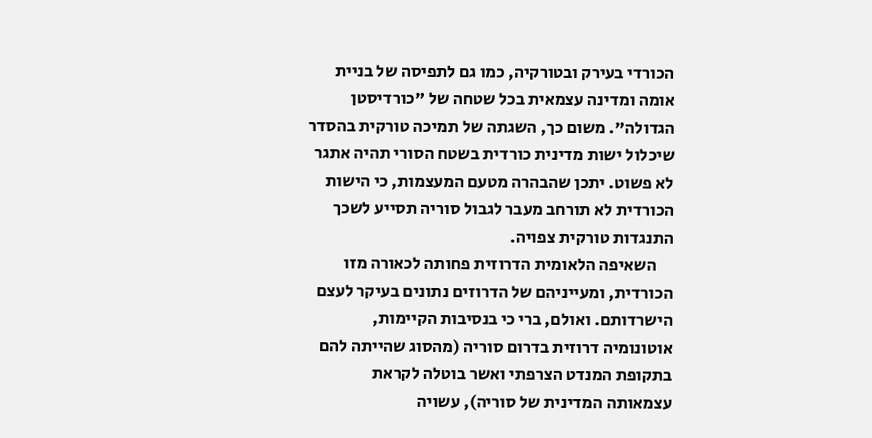הכורדי בעירק ובטורקיה, כמו גם לתפיסה של בניית אומה ומדינה עצמאית בכל שטחה של "כורדיסטן הגדולה". משום כך, השגתה של תמיכה טורקית בהסדר שיכלול ישות מדינית כורדית בשטח הסורי תהיה אתגר לא פשוט. יתכן שהבהרה מטעם המעצמות, כי הישות הכורדית לא תורחב מעבר לגבול סוריה תסייע לשכך התנגדות טורקית צפויה.
     השאיפה הלאומית הדרוזית פחותה לכאורה מזו הכורדית, ומעייניהם של הדרוזים נתונים בעיקר לעצם הישרדותם. ואולם, ברי כי בנסיבות הקיימות, אוטונומיה דרוזית בדרום סוריה (מהסוג שהייתה להם בתקופת המנדט הצרפתי ואשר בוטלה לקראת עצמאותה המדינית של סוריה), עשויה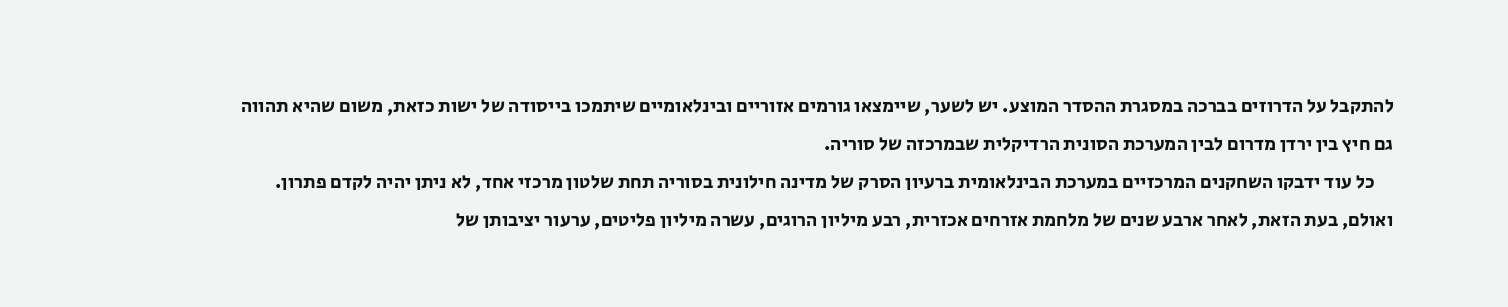להתקבל על הדרוזים בברכה במסגרת ההסדר המוצע. יש לשער, שיימצאו גורמים אזוריים ובינלאומיים שיתמכו בייסודה של ישות כזאת, משום שהיא תהווה גם חיץ בין ירדן מדרום לבין המערכת הסונית הרדיקלית שבמרכזה של סוריה.
     כל עוד ידבקו השחקנים המרכזיים במערכת הבינלאומית ברעיון הסרק של מדינה חילונית בסוריה תחת שלטון מרכזי אחד, לא ניתן יהיה לקדם פתרון. ואולם, בעת הזאת, לאחר ארבע שנים של מלחמת אזרחים אכזרית, רבע מיליון הרוגים, עשרה מיליון פליטים, ערעור יציבותן של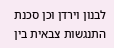לבנון וירדן וכן סכנת התנגשות צבאית בין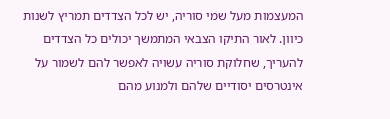המעצמות מעל שמי סוריה, יש לכל הצדדים תמריץ לשנות כיוון. לאור התיקו הצבאי המתמשך יכולים כל הצדדים להעריך, שחלוקת סוריה עשויה לאפשר להם לשמור על אינטרסים יסודיים שלהם ולמנוע מהם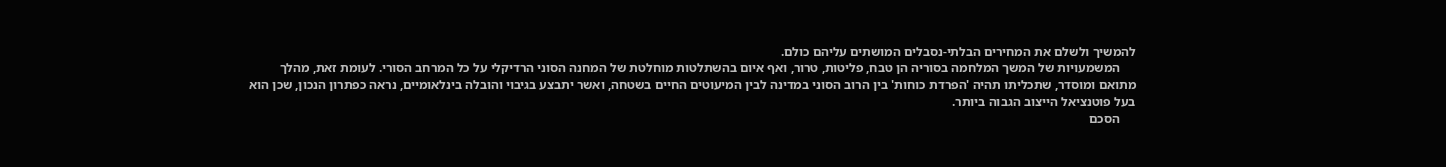להמשיך ולשלם את המחירים הבלתי-נסבלים המושתים עליהם כולם.
     המשמעויות של המשך המלחמה בסוריה הן טבח, פליטות, טרור, ואף איום בהשתלטות מוחלטת של המחנה הסוני הרדיקלי על כל המרחב הסורי. לעומת זאת, מהלך מתואם ומוסדר, שתכליתו תהיה 'הפרדת כוחות' בין הרוב הסוני במדינה לבין המיעוטים החיים בשטחה, ואשר יתבצע בגיבוי והובלה בינלאומיים, נראה כפתרון הנכון, שכן הוא בעל פוטנציאל הייצוב הגבוה ביותר.
     הסכם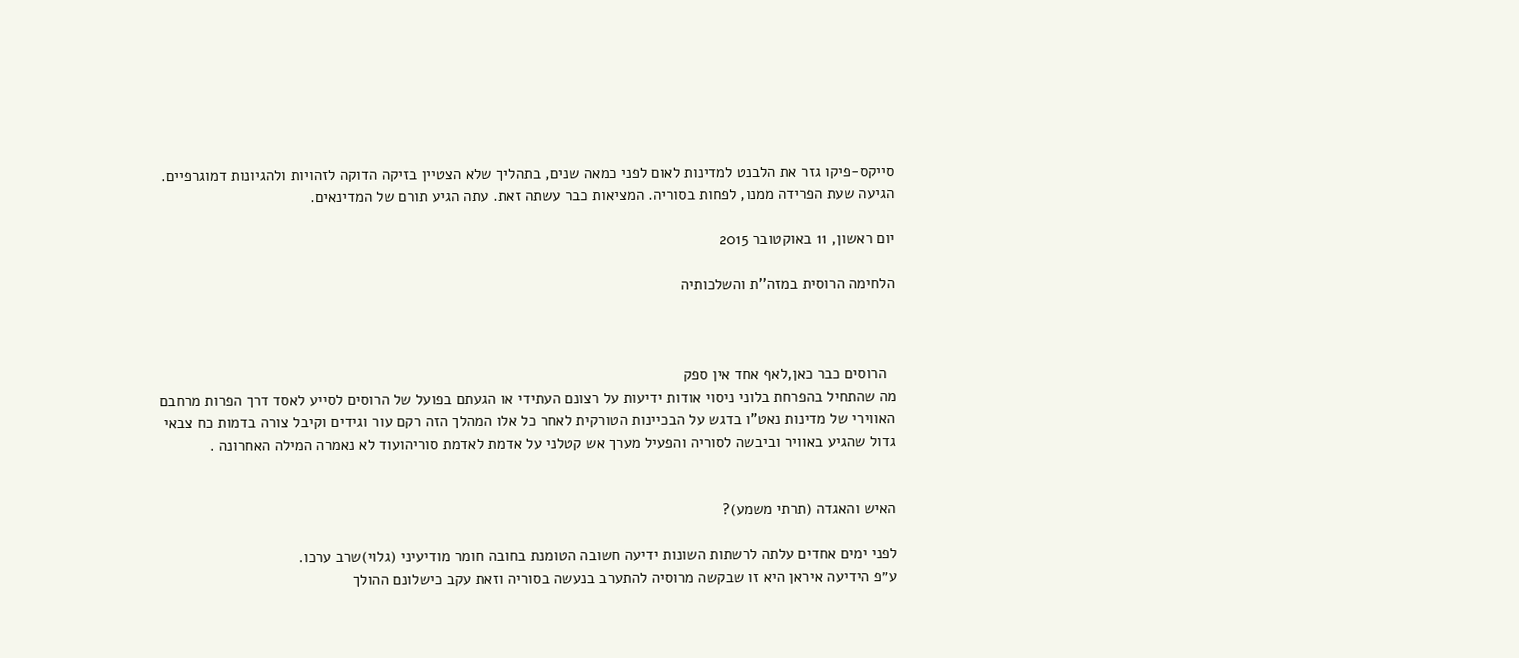סייקס-פיקו גזר את הלבנט למדינות לאום לפני כמאה שנים, בתהליך שלא הצטיין בזיקה הדוקה לזהויות ולהגיונות דמוגרפיים. הגיעה שעת הפרידה ממנו, לפחות בסוריה. המציאות כבר עשתה זאת. עתה הגיע תורם של המדינאים.

יום ראשון, 11 באוקטובר 2015

הלחימה הרוסית במזה''ת והשלכותיה



  הרוסים כבר כאן,לאף אחד אין ספק
מה שהתחיל בהפרחת בלוני ניסוי אודות ידיעות על רצונם העתידי או הגעתם בפועל של הרוסים לסייע לאסד דרך הפרות מרחבם האווירי של מדינות נאט"ו בדגש על הבכיינות הטורקית לאחר כל אלו המהלך הזה רקם עור וגידים וקיבל צורה בדמות כח צבאי גדול שהגיע באוויר וביבשה לסוריה והפעיל מערך אש קטלני על אדמת לאדמת סוריהועוד לא נאמרה המילה האחרונה .


האיש והאגדה (תרתי משמע)?

לפני ימים אחדים עלתה לרשתות השונות ידיעה חשובה הטומנת בחובה חומר מודיעיני (גלוי)שרב ערכו.
ע״פ הידיעה איראן היא זו שבקשה מרוסיה להתערב בנעשה בסוריה וזאת עקב כישלונם ההולך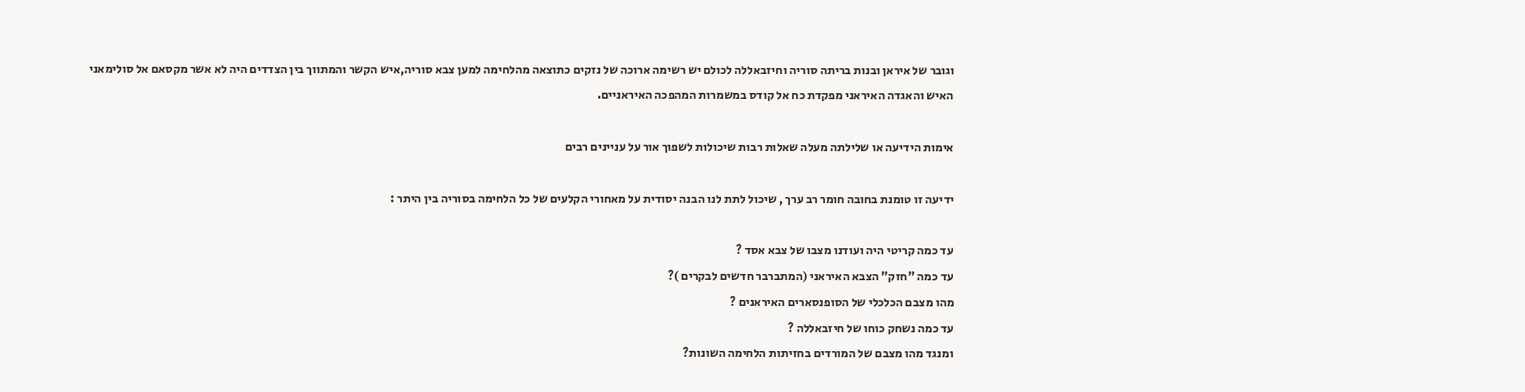וגובר של איראן ובנות בריתה סוריה וחיזבאללה לכולם יש רשימה ארוכה של נזקים כתוצאה מהלחימה למען צבא סוריה,איש הקשר והמתווך בין הצדדים היה לא אשר מקסאם אל סולימאני האיש והאגדה האיראני מפקדת כח אל קודס במשמרות המהפכה האיראניים.

אימות הידיעה או שלילתה מעלה שאלות רבות שיכולות לשפוך אור על עניינים רבים

ידיעה זו טומנת בחובה חומר רב ערך , שיכול לתת לנו הבנה יסודית על מאחורי הקלעים של כל הלחימה בסוריה בין היתר :

עד כמה קריטי היה ועודנו מצבו של צבא אסד ?
עד כמה "חזק" הצבא האיראני (המתברבר חדשים לבקרים )?
מהו מצבם הכלכלי של הסופנסארים האיראנים ?
עד כמה נשחק כוחו של חיזבאללה ?
ומנגד מהו מצבם של המורדים בחזיתות הלחימה השונות?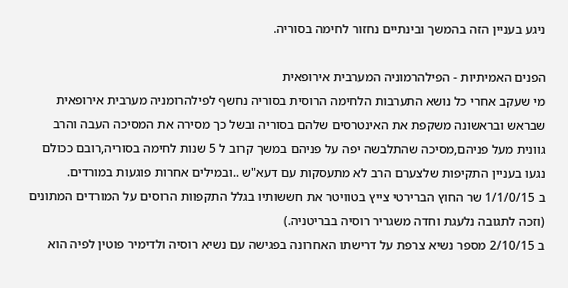ניגע בעניין הזה בהמשך ובינתיים נחזור לחימה בסוריה.

הפנים האמיתיות - הפילהרמוניה המערבית אירופאית
מי שעקב אחרי כל נושא התערבות הלחימה הרוסית בסוריה נחשף לפילהרומניה מערבית אירופאית שבראש ובראשונה משקפת את האינטרסים שלהם בסוריה ובשל כך מסירה את המסיכה העבה והרב גוונית מעל פניהם,מסיכה שהתלבשה יפה על פניהם במשך קרוב ל 5 שנות לחימה בסוריה,רובם ככולם נגעו בעניין התקיפות שלצערם הרב לא מתעסקות עם דעא"ש ..ובמילים אחרות פוגעות במורדים.
ב 1/1/0/15 שר החוץ הברירטי צייץ בטוויטר את חששותיו בגלל התקפוות הרוסים על המורדים המתונים (וזכה לתגובה נלעגת וחדה משגריר רוסיה בבריטניה.)
ב 2/10/15 מספר נשיא צרפת על דרישתו האחרונה בפגישה עם נשיא רוסיה ולדימיר פוטין לפיה הוא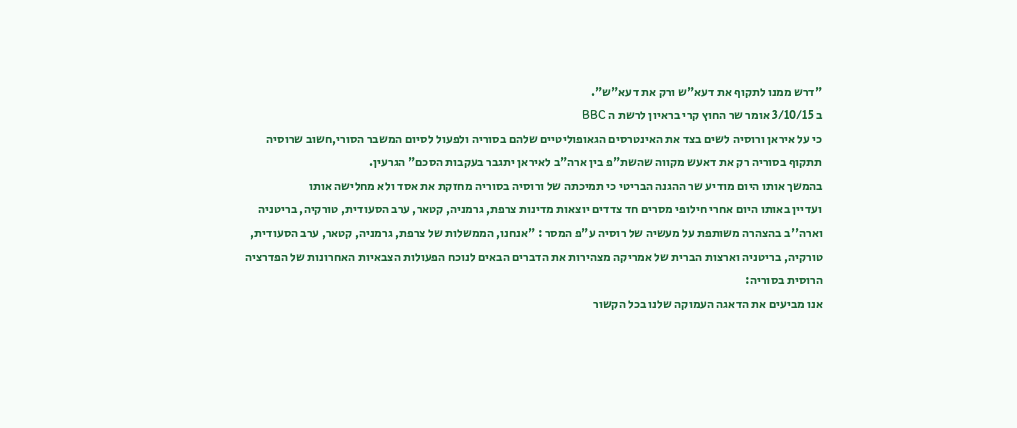"דרש ממנו לתקוף את דעא"ש ורק את דעא"ש".
ב 3/10/15 אומר שר החוץ קרי בראיון לרשת ה BBC
כי על איראן ורוסיה לשים בצד את האינטרסים הגאופוליטיים שלהם בסוריה ולפעול לסיום המשבר הסורי,חשוב שרוסיה תתקוף בסוריה רק את דאעש מקווה שהשת"פ בין ארה"ב לאיראן יתגבר בעקבות הסכם" הגרעין.
בהמשך אותו היום מודיע שר ההגנה הבריטי כי תמיכתה של ורוסיה בסוריה מחזקת את אסד ולא מחלישה אותו
ועדיין באותו היום אחרי חילופי מסרים חד צדדים יוצאות מדינות צרפת, גרמניה, קטאר, ערב הסעודית, טורקיה, בריטניה וארה''ב בהצהרה משותפת על מעשיה של רוסיה ע"פ המסר : "אנחנו, הממשלות של צרפת, גרמניה, קטאר, ערב הסעודית, טורקיה, בריטניה וארצות הברית של אמריקה מצהירות את הדברים הבאים לנוכח הפעולות הצבאיות האחרונות של הפדרציה הרוסית בסוריה:
אנו מביעים את הדאגה העמוקה שלנו בכל הקשור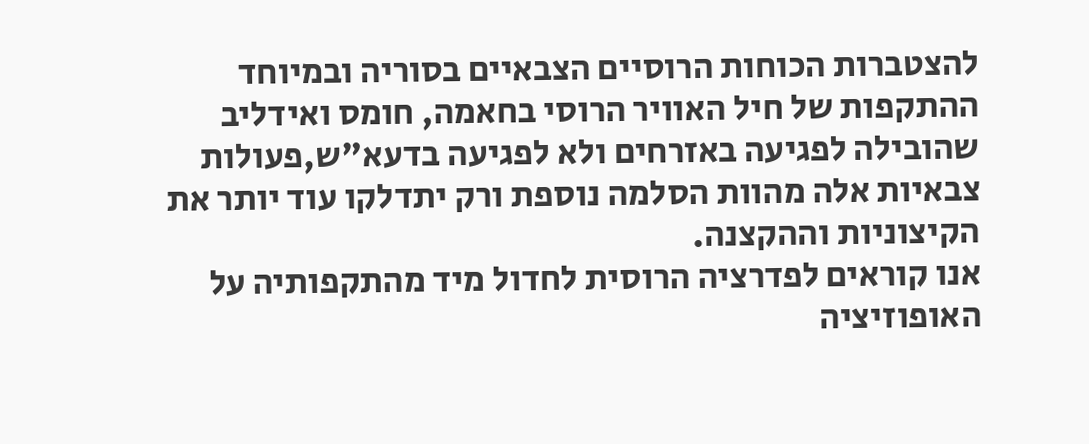להצטברות הכוחות הרוסיים הצבאיים בסוריה ובמיוחד ההתקפות של חיל האוויר הרוסי בחאמה, חומס ואידליב שהובילה לפגיעה באזרחים ולא לפגיעה בדעא"ש,פעולות צבאיות אלה מהוות הסלמה נוספת ורק יתדלקו עוד יותר את הקיצוניות וההקצנה.
אנו קוראים לפדרציה הרוסית לחדול מיד מהתקפותיה על האופוזיציה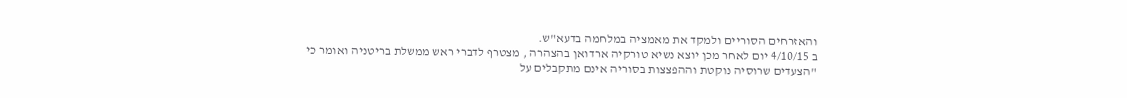והאזרחים הסוריים ולמקד את מאמציה במלחמה בדעא"ש.
ב 4/10/15 יום לאחר מכן יוצא נשיא טורקיה ארדואן בהצהרה , מצטרף לדברי ראש ממשלת בריטניה ואומר כי "הצעדים שרוסיה נוקטת וההפצצות בסוריה אינם מתקבלים על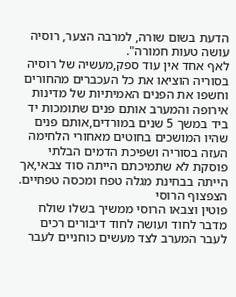הדעת בשום שורה, למרבה הצער, רוסיה עושה טעות חמורה".
לאף אחד אין עוד ספק,מעשיה של רוסיה בסוריה הוציאו את כל העכברים מהחורים וחשפו את הפנים האמיתיות של מדינות אירופה והמערב אותם פנים שתומכות יד ביד במשך 5 שנים במורדים,אותם פנים שהיו המושכים בחוטים מאחורי הלחימה העזה בסוריה ושפיכת הדמים הבלתי פוסקת לא שתמיכתם הייתה סוד צבאי,אך הייתה בבחינת מגלה טפח ומכסה טפחיים.
הצפצוף הרוסי
פוטין וצבאו הרוסי ממשיך בשלו שולח מדבר לחוד ועושה לחוד דיבורים רכים לעבר המערב לצד מעשים כוחניים לעבר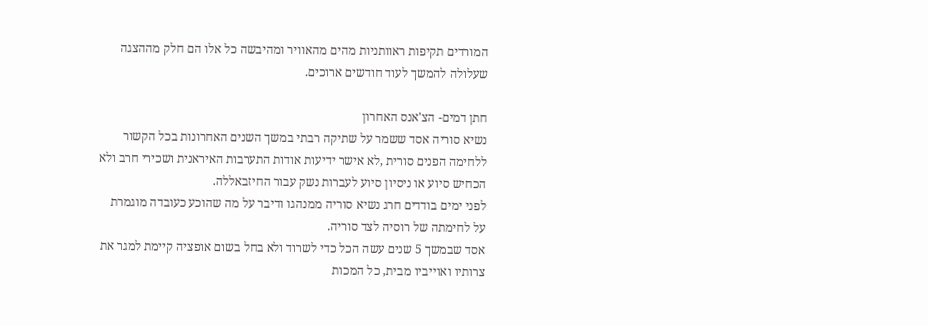המורדים תקיפות ראוותניות מהים מהאוויר ומהיבשה כל אלו הם חלק מההצגה שעלולה להמשך לעוד חודשים ארוכים.

חתן דמים- הצ'אנס האחרון
נשיא סוריה אסד ששמר על שתיקה רבתי במשך השנים האחרונות בכל הקשור ללחימה הפנים סורית ,לא אישר ידיעות אודות התערבות האיראנית ושכירי חרב ולא הכחיש סיוע או ניסיון סיוע לעברות נשק עבור החיזבאללה.
לפני ימים בודדים חרג נשיא סוריה ממנהגו ודיבר על מה שהוכע כעובדה מוגמרת על לחימתה של רוסיה לצד סוריה.
אסד שבמשך 5 שנים עשה הכל כדי לשרוד ולא בחל בשום אופציה קיימת למגר את צרותיו ואוייביו מבית, כל המכות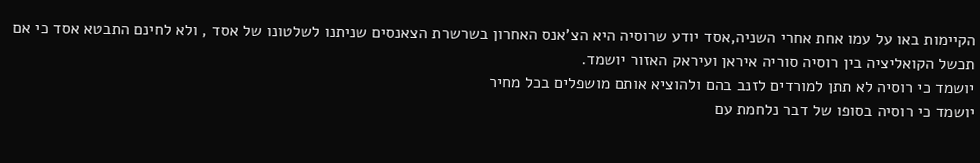הקיימות באו על עמו אחת אחרי השניה,אסד יודע שרוסיה היא הצ'אנס האחרון בשרשרת הצאנסים שניתנו לשלטונו של אסד , ולא לחינם התבטא אסד כי אם תכשל הקואליציה בין רוסיה סוריה איראן ועיראק האזור יושמד.
יושמד כי רוסיה לא תתן למורדים לזנב בהם ולהוציא אותם מושפלים בכל מחיר
יושמד כי רוסיה בסופו של דבר נלחמת עם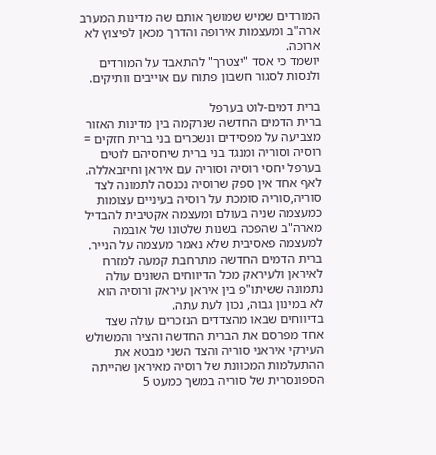המורדים שמיש שמושך אותם שה מדינות המערב ארה"ב ומעצמות אירופה והדרך מכאן לפיצוץ לא ארוכה.
יושמד כי אסד "יצטרך" להתאבד על המורדים ולנסות לסגור חשבון פתוח עם אוייבים וותיקים.

ברית דמים-לוט בערפל
ברית הדמים החדשה שנרקמה בין מדינות האזור מצביעה על מפסידים ונשכרים בני ברית חזקים = רוסיה וסוריה ומנגד בני ברית שיחסיהם לוטים בערפל יחסי רוסיה וסוריה עם איראן וחיזבאללה.
לאף אחד אין ספק שרוסיה נכנסה לתמונה לצד סוריה,סוריה סומכת על רוסיה בעיניים עצומות כמעצמה שניה בעולם ומעצמה אקטיבית להבדיל מארה"ב שהפכה בשנות שלטונו של אובמה למעצמה פאסיבית שלא נאמר מעצמה על הנייר.
ברית הדמים החדשה מתרחבת קמעה למזרח לאיראן ולעיראק מכל הדיווחים השונים עולה נתמונה ששיתו"פ בין איראן עיראק ורוסיה הוא לא במינון גבוה, נכון לעת עתה.
בדיווחים שבאו מהצדדים הנזכרים עולה שצד אחד מפרסם את הברית החדשה והציר והמשולש העירקי איראני סוריה והצד השני מבטא את ההתעלמות המכוונת של רוסיה מאיראן שהייתה הספונסרית של סוריה במשך כמעט 5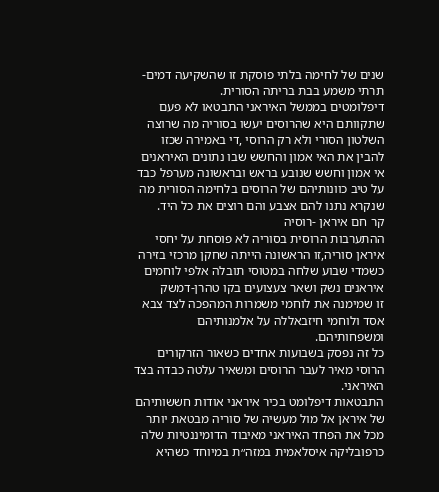שנים של לחימה בלתי פוסקת זו שהשקיעה דמים- תרתי משמע בבת בריתה הסורית.
דיפלומטים בממשל האיראני התבטאו לא פעם שתקוותם היא שהרוסים יעשו בסוריה מה שרוצה השלטון הסורי ולא רק הרוסי ,די באמירה שכזו להבין את האי אמון והחשש שבו נתונים האיראנים אי אמון וחשש שנובע בראש ובראשונה מערפל כבד על טיב כוונותיהם של הרוסים בלחימה הסורית מה שנקרא נתנו להם אצבע והם רוצים את כל היד.
קר חם איראן -רוסיה
ההתערבות הרוסית בסוריה לא פוסחת על יחסי איראן סוריה,זו הראשונה הייתה שחקן מרכזי בזירה כשמדי שבוע שלחה במטוסי תובלה אלפי לוחמים איראנים נשק ושאר צעצועים בקו טהרן-דמשק
זו שמימנה את לוחמי משמרות המהפכה לצד צבא אסד ולוחמי חיזבאללה על אלמנותיהם ומשפחותיהם.
כל זה נפסק בשבועות אחדים כשאור הזרקורים הרוסי מאיר לעבר הרוסים ומשאיר עלטה כבדה בצד האיראני.
התבטאות דיפלומט בכיר איראני אודות חששותיהם של איראן אל מול מעשיה של סוריה מבטאת יותר מכל את הפחד האיראני מאיבוד הדומיננטיות שלה כרפובליקה איסלאמית במזה״ת במיוחד כשהיא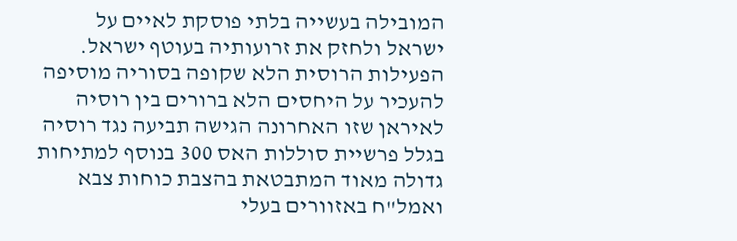המובילה בעשייה בלתי פוסקת לאיים על ישראל ולחזק את זרועותיה בעוטף ישראל.
הפעילות הרוסית הלא שקופה בסוריה מוסיפה להעכיר על היחסים הלא ברורים בין רוסיה לאיראן שזו האחרונה הגישה תביעה נגד רוסיה בגלל פרשיית סוללות האס 300 בנוסף למתיחות גדולה מאוד המתבטאת בהצבת כוחות צבא ואמל"ח באזוורים בעלי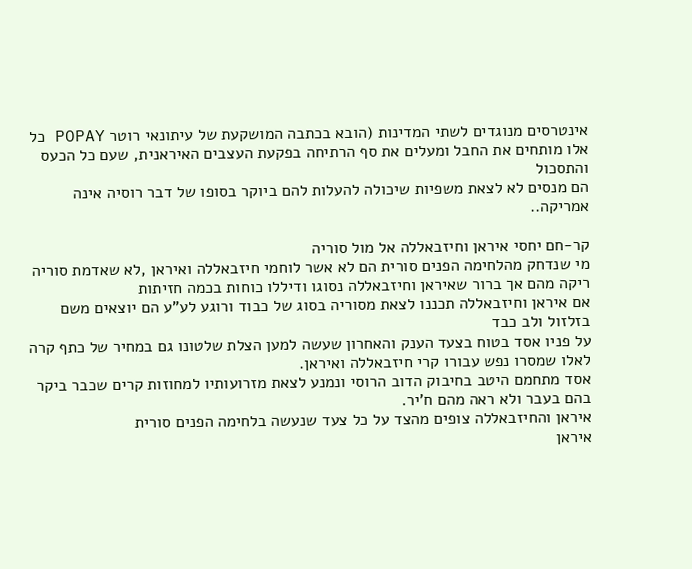אינטרסים מנוגדים לשתי המדינות (הובא בכתבה המושקעת של עיתונאי רוטר POPAY כל אלו מותחים את החבל ומעלים את סף הרתיחה בפקעת העצבים האיראנית, שעם כל הכעס והתסכול
הם מנסים לא לצאת משפיות שיכולה להעלות להם ביוקר בסופו של דבר רוסיה אינה אמריקה..

קר-חם יחסי איראן וחיזבאללה אל מול סוריה
מי שנדחק מהלחימה הפנים סורית הם לא אשר לוחמי חיזבאללה ואיראן ,לא שאדמת סוריה ריקה מהם אך ברור שאיראן וחיזבאללה נסוגו ודיללו כוחות בכמה חזיתות
אם איראן וחיזבאללה תכננו לצאת מסוריה בסוג של כבוד ורוגע לע"ע הם יוצאים משם בזלזול ולב כבד
על פניו אסד בטוח בצעד הענק והאחרון שעשה למען הצלת שלטונו גם במחיר של כתף קרה לאלו שמסרו נפש עבורו קרי חיזבאללה ואיראן.
אסד מתחמם היטב בחיבוק הדוב הרוסי ונמנע לצאת מזרועותיו למחוזות קרים שכבר ביקר בהם בעבר ולא ראה מהם ח'יר.
איראן והחיזבאללה צופים מהצד על כל צעד שנעשה בלחימה הפנים סורית
איראן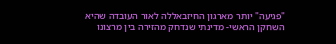"פגיעה" יותר מארגון החיזבאללה לאור העובדה שהיא השחקן הראשי- מדינתי שנדחק מהזירה בין מרצונו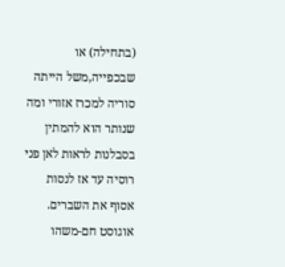(בתחילה) או שבכפייה,משל הייתה סוריה למכרז אזורי ומה שנותר הוא להמתין בסבלנות לראות לאן פני רוסיה עד אז לנסות אסוף את השברים.
אוגוסט חם-משהו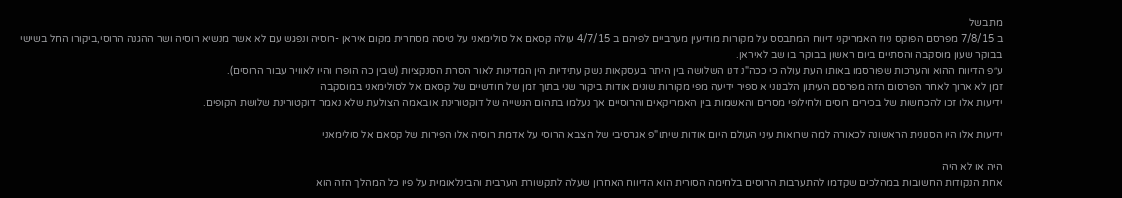מתבשל
ב 7/8/15 מפרסם הפוקס ניוז האמריקני דיווח המתבסס על מקורות מודיעין מערביים לפיהם ב 4/7/15 עולה קסאם אל סולימאני על טיסה מסחרית מקום איראן -רוסיה ונפגש עם לא אשר מנשיא רוסיה ושר ההגנה הרוסי,ביקורו החל בשישי בבוקר שעון מוסקבה והסתיים ביום ראשון בבוקר בו שב לאיראן.
ע״פ הדיווח ההוא והערכות שפורסמו באותו העת עולה כי ככה"נ דנו השלושה בין היתר בעסקאות נשק עתידיות הין המדינות לאור הסרת הסנקציות (שבין כה הופרו והיו לאוויר עבור הרוסים).
זמן לא ארוך לאחר הפרסום הזה מפרסם העיתון הלבנוני א ספיר ידיעה מפי מקורות שונים אודות ביקור שני בתוך זמן של חודשיים של קסאם אל לסולימאני במוסקבה
ידיעות אלו זכו להכחשות של בכירים רוסים ולחילופי מסרים והאשמות בין האמריקאים והרוסיים אך נעלמו בתהום הנשייה של דוקטורינת אובאמה הצולעת שלא נאמר דוקטורינת שלושת הקופים.

ידיעות אלו היו הסנונית הראשונה לכאורה למה שרואות עיני העולם היום אודות שיתו"פ אגרסיבי של הצבא הרוסי על אדמת רוסיה אלו הפירות של קסאם אל סולימאני

היה או לא היה
אחת הנקודות החשובות במהלכים שקדמו להתערבות הרוסים בלחימה הסורית הוא הדיווח האחרון שעלה לתקשורת הערבית והבינלאומית על פיו כל המהלך הזה הוא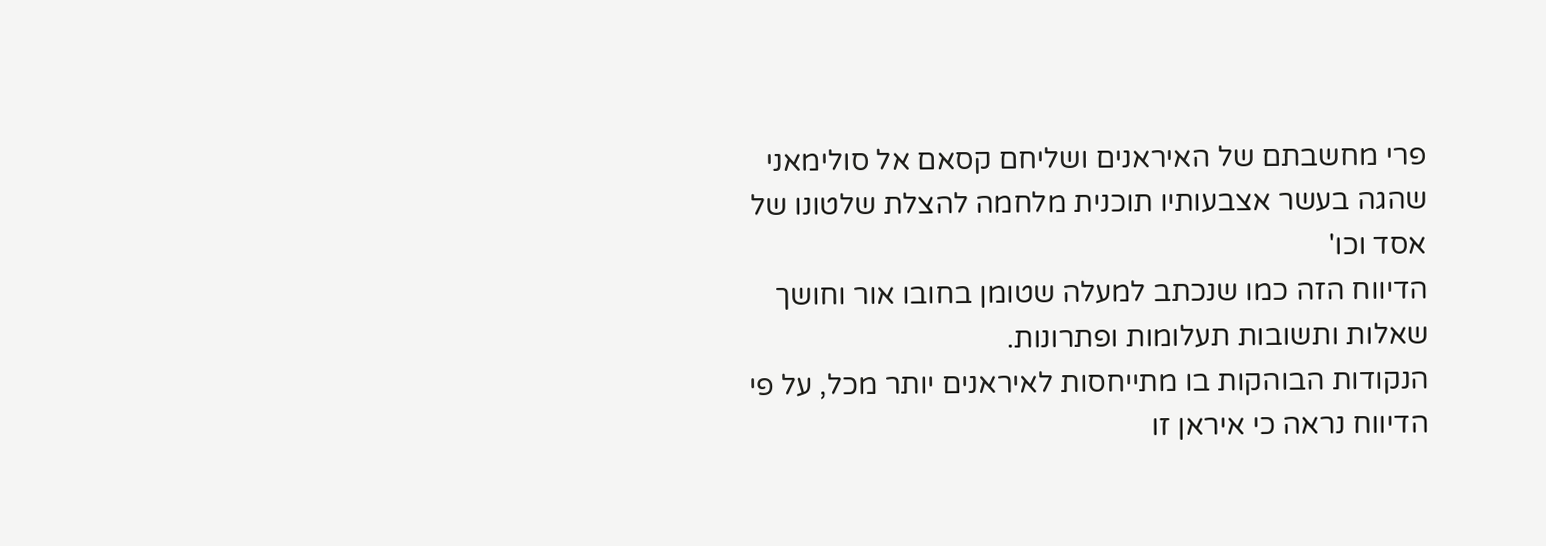פרי מחשבתם של האיראנים ושליחם קסאם אל סולימאני שהגה בעשר אצבעותיו תוכנית מלחמה להצלת שלטונו של אסד וכו'
הדיווח הזה כמו שנכתב למעלה שטומן בחובו אור וחושך שאלות ותשובות תעלומות ופתרונות.
הנקודות הבוהקות בו מתייחסות לאיראנים יותר מכל, על פי הדיווח נראה כי איראן זו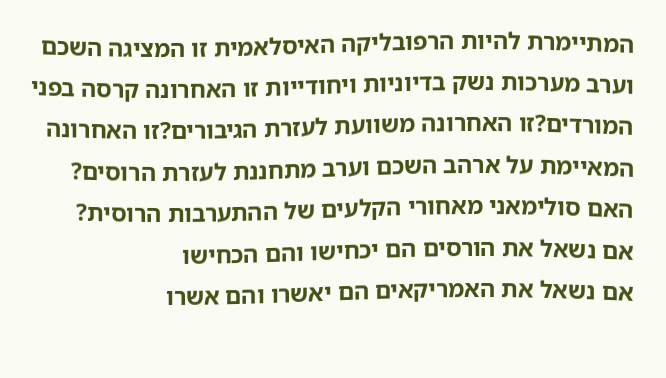המתיימרת להיות הרפובליקה האיסלאמית זו המציגה השכם וערב מערכות נשק בדיוניות ויחודייות זו האחרונה קרסה בפני המורדים?זו האחרונה משוועת לעזרת הגיבורים?זו האחרונה המאיימת על ארהב השכם וערב מתחננת לעזרת הרוסים?
האם סולימאני מאחורי הקלעים של ההתערבות הרוסית?
אם נשאל את הורסים הם יכחישו והם הכחישו
אם נשאל את האמריקאים הם יאשרו והם אשרו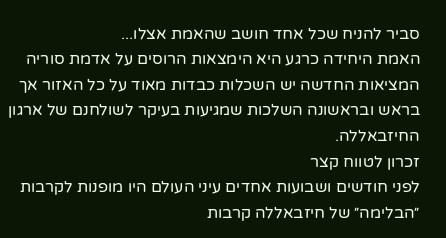סביר להניח שכל אחד חושב שהאמת אצלו...
האמת היחידה כרגע היא הימצאות הרוסים על אדמת סוריה המציאות החדשה יש השכלות כבדות מאוד על כל האזור אך בראש ובראשונה השלכות שמגיעות בעיקר לשולחנם של ארגון החיזבאללה.
זכרון לטווח קצר
לפני חודשים ושבועות אחדים עיני העולם היו מופנות לקרבות ״הבלימה״ של חיזבאללה קרבות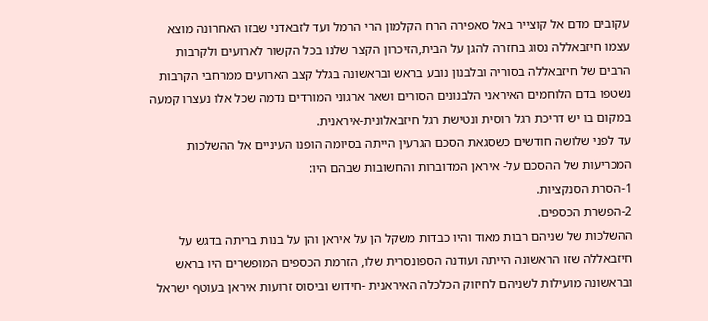עקובים מדם אל קוצייר באל סאפירה הרח הקלמון הרי הרמל ועד לזבאדני שבזו האחרונה מוצא עצמו חיזבאללה נסוג בחזרה להגן על הבית,הזיכרון הקצר שלנו בכל הקשור לארועים ולקרבות הרבים של חיזבאללה בסוריה ובלבנון נובע בראש ובראשונה בגלל קצב הארועים ממרחבי הקרבות נשטפו בדם הלוחמים האיראני הלבנונים הסורים ושאר ארגוני המורדים נדמה שכל אלו נעצרו קמעה במקום בו יש דריכת רגל רוסית ונטישת רגל חיזבאלונית-איראנית.
עד לפני שלושה חודשים כשסגאת הסכם הגרעין הייתה בסיומה הופנו העיניים אל ההשלכות המכריעות של ההסכם על- איראן המדוברות והחשובות שבהם היו:
1-הסרת הסנקציות.
2-הפשרת הכספים.
ההשלכות של שניהם רבות מאוד והיו כבדות משקל הן על איראן והן על בנות בריתה בדגש על חיזבאללה שזו הראשונה הייתה ועודנה הספונסרית שלו, הזרמת הכספים המופשרים היו בראש ובראשונה מועילות לשניהם לחיזוק הכלכלה האיראנית -חידוש וביסוס זרועות איראן בעוטף ישראל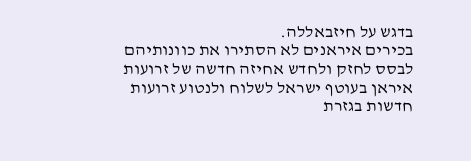בדגש על חיזבאללה.
בכירים איראנים לא הסתירו את כוונותיהם לבסס לחזק ולחדש אחיזה חדשה של זרועות איראן בעוטף ישראל לשלוח ולנטוע זרועות חדשות בגזרת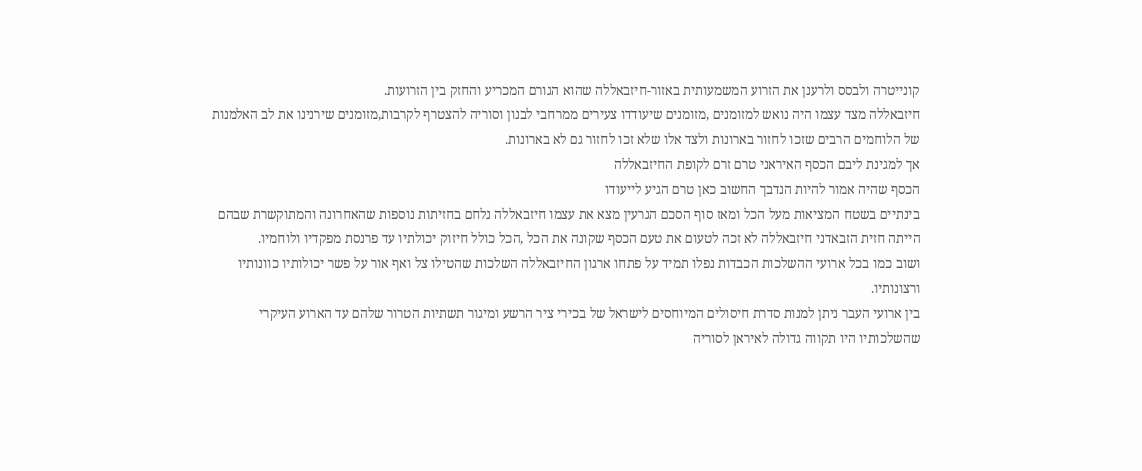קונייטרה ולבסס ולרענן את הזרוע המשמעותית באזור-חיזבאללה שהוא הגורם המכריע והחזק בין הזרועות.
חיזבאללה מצד עצמו היה נואש למזומנים ,מזומנים שיעודדו צעירים ממרחבי לבנון וסוריה להצטרף לקרבות,מזומנים שירנינו את לב האלמנות של הלוחמים הרבים שזכו לחזור בארונות ולצד אלו שלא זכו לחזור גם לא בארונות.
אך למגינת ליבם הכסף האיראני טרם זרם לקופת החיזבאללה
הכסף שהיה אמור להיות הנדבך החשוב כאן טרם הגיע לייעודו
בינתיים בשטח המציאות מעל הכל ומאז סוף הסכם הגרעין מצא את עצמו חיזבאללה נלחם בחזיתות נוספות שהאחרונה והמתוקשרת שבהם הייתה חזית הזבאדני חיזבאללה לא זכה לטעום את טעם הכסף שקונה את הכל ,הכל כולל חיזוק יכולתיו עד פרנסת מפקדיו ולוחמיו.
ושוב כמו בכל ארועי ההשלכות הכבדות נפלו תמיד על פתחו ארגון החיזבאללה השלכות שהטילו צל ואף אור על פשר יכולותיו כוונותיו ורצונותיו.
בין ארועי העבר ניתן למנות סדרת חיסולים המיוחסים לישראל של בכירי ציר הרשע ומיגור תשתיות הטרור שלהם עד הארוע העיקרי שהשלכותיו היו תקווה גדולה לאיראן לסוריה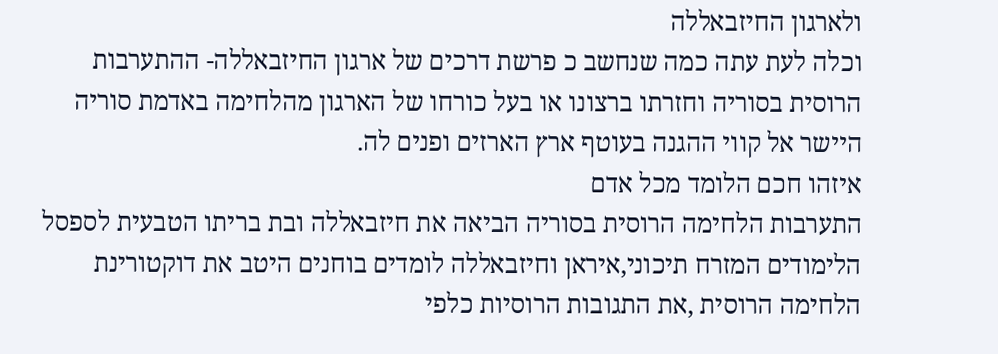ולארגון החיזבאללה
וכלה לעת עתה כמה שנחשב כ פרשת דרכים של ארגון החיזבאללה- ההתערבות הרוסית בסוריה וחזרתו ברצונו או בעל כורחו של הארגון מהלחימה באדמת סוריה היישר אל קווי ההגנה בעוטף ארץ הארזים ופנים לה.
איזהו חכם הלומד מכל אדם
התערבות הלחימה הרוסית בסוריה הביאה את חיזבאללה ובת בריתו הטבעית לספסל הלימודים המזרח תיכוני,איראן וחיזבאללה לומדים בוחנים היטב את דוקטורינת הלחימה הרוסית ,את התגובות הרוסיות כלפי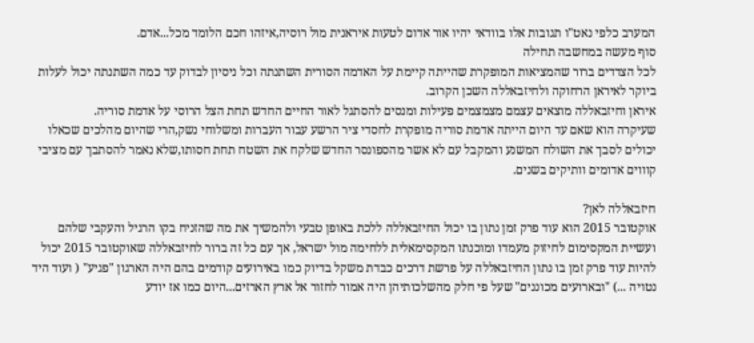המערב כלפי נאט"ו תגובות אלו בוודאי יהיו אור אדום לטעות איראנית מול רוסיה,איזהו חכם הלומד מכל...אדם.
סוף מעשה במחשבה תחילה
לכל הצדדים ברור שהמציאות המופקרת שהייתה קיימת על האדמה הסורית השתנתה וכל ניסיון לבדוק עד כמה השתנתה יכול לעלות ביוקר לאיראן הרחוקה ולחיזבאללה השכן הקרוב.
איראן וחיזבאללה מוצאים עצמם מצמצמים פעילות ומנסים להסתגל לאור החיים החדש תחת הצל הרוסי על אדמת סוריה.
שעיקרה הוא שאם עד היום הייתה אדמת סוריה מופקרת לחסדי ציר הרשע עבור העברות ומשלוחי נשק,הרי שהיום מהלכים שכאלו יכולים לסבך את השולח המשנע והמקבל עם לא אשר מהספונסר החדש שלקח את השטח תחת חסותו,שלא נאמר להסתבך עם מציבי קוווים אדומים וותיקים בשנים.

חיזבאללה לאן?
אוקטובר 2015 הוא עוד פרק זמן נתון בו יכול החיזבאללה ללכת באופן טבעי ולהמשיך את מה שהזניח בקו הרגיל והעקבי שלהם ועשיית המקסימום לחיזוק מעמדו ומוכנתו המקסימאלית ללחימה מול ישראל, אך עם כל זה ברור לחיזבאללה שאוקטובר 2015 יכול להיות עוד פרק זמן בו נתון החיזבאללה על פרשת דרכים כבדת משקל בדיוק כמו באירועים קודמים בהם היה הארגון "פגיע" ( ועוד היד נטויה ...) "ובארועים מכוננים" שעל פי חלק מהשלכותיהן היה אמור לחזור אל ארץ הארזים...היום כמו אז יודע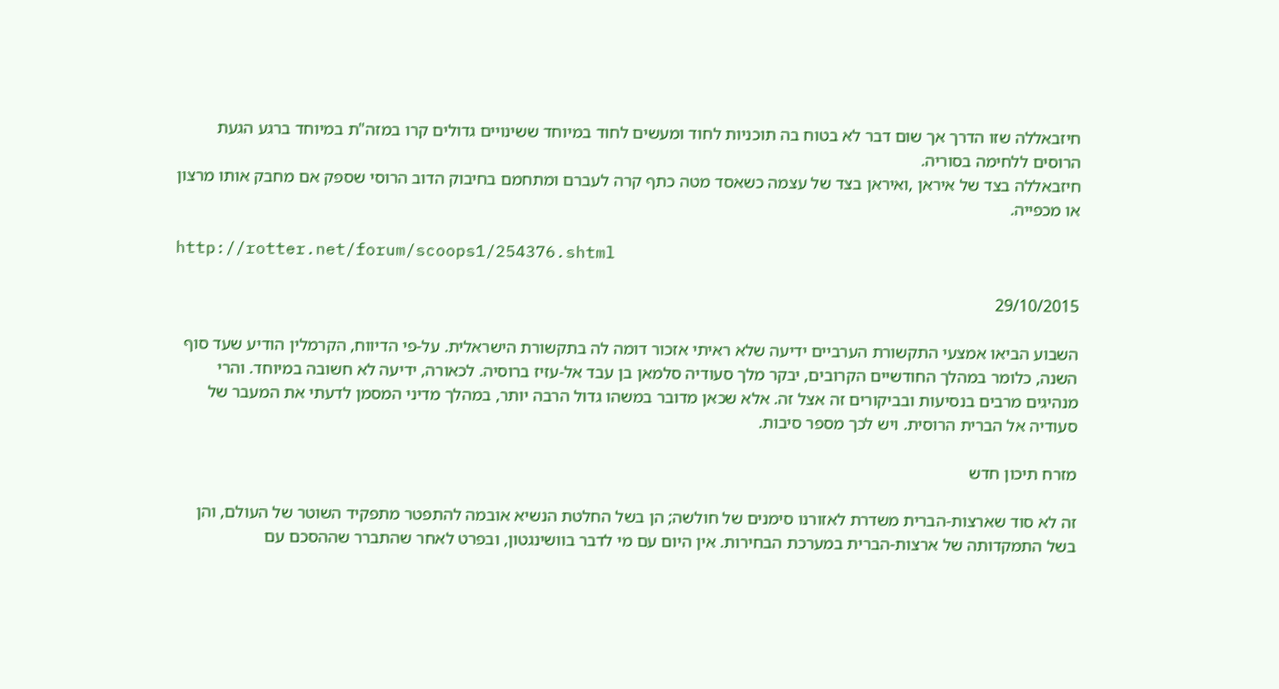חיזבאללה שזו הדרך אך שום דבר לא בטוח בה תוכניות לחוד ומעשים לחוד במיוחד ששינויים גדולים קרו במזה"ת במיוחד ברגע הגעת הרוסים ללחימה בסוריה.
חיזבאללה בצד של איראן ,ואיראן בצד של עצמה כשאסד מטה כתף קרה לעברם ומתחמם בחיבוק הדוב הרוסי שספק אם מחבק אותו מרצון או מכפייה.

http://rotter.net/forum/scoops1/254376.shtml

29/10/2015

השבוע הביאו אמצעי התקשורת הערביים ידיעה שלא ראיתי אזכור דומה לה בתקשורת הישראלית. על-פי הדיווח, הקרמלין הודיע שעד סוף השנה, כלומר במהלך החודשיים הקרובים, יבקר מלך סעודיה סלמאן בן עבד אל-עזיז ברוסיה. לכאורה, ידיעה לא חשובה במיוחד. והרי מנהיגים מרבים בנסיעות ובביקורים זה אצל זה. אלא שכאן מדובר במשהו גדול הרבה יותר, במהלך מדיני המסמן לדעתי את המעבר של סעודיה אל הברית הרוסית. ויש לכך מספר סיבות.

מזרח תיכון חדש

זה לא סוד שארצות-הברית משדרת לאזורנו סימנים של חולשה; הן בשל החלטת הנשיא אובמה להתפטר מתפקיד השוטר של העולם, והן בשל התמקדותה של ארצות-הברית במערכת הבחירות. אין היום עם מי לדבר בוושינגטון, ובפרט לאחר שהתברר שההסכם עם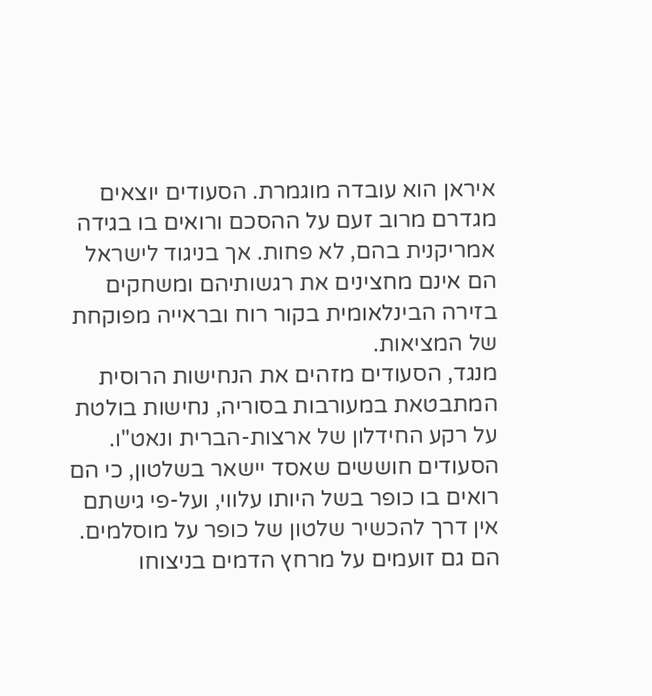איראן הוא עובדה מוגמרת. הסעודים יוצאים מגדרם מרוב זעם על ההסכם ורואים בו בגידה אמריקנית בהם, לא פחות. אך בניגוד לישראל הם אינם מחצינים את רגשותיהם ומשחקים בזירה הבינלאומית בקור רוח ובראייה מפוקחת של המציאות.
מנגד, הסעודים מזהים את הנחישות הרוסית המתבטאת במעורבות בסוריה, נחישות בולטת על רקע החידלון של ארצות-הברית ונאט"ו. הסעודים חוששים שאסד יישאר בשלטון, כי הם רואים בו כופר בשל היותו עלווי, ועל-פי גישתם אין דרך להכשיר שלטון של כופר על מוסלמים. הם גם זועמים על מרחץ הדמים בניצוחו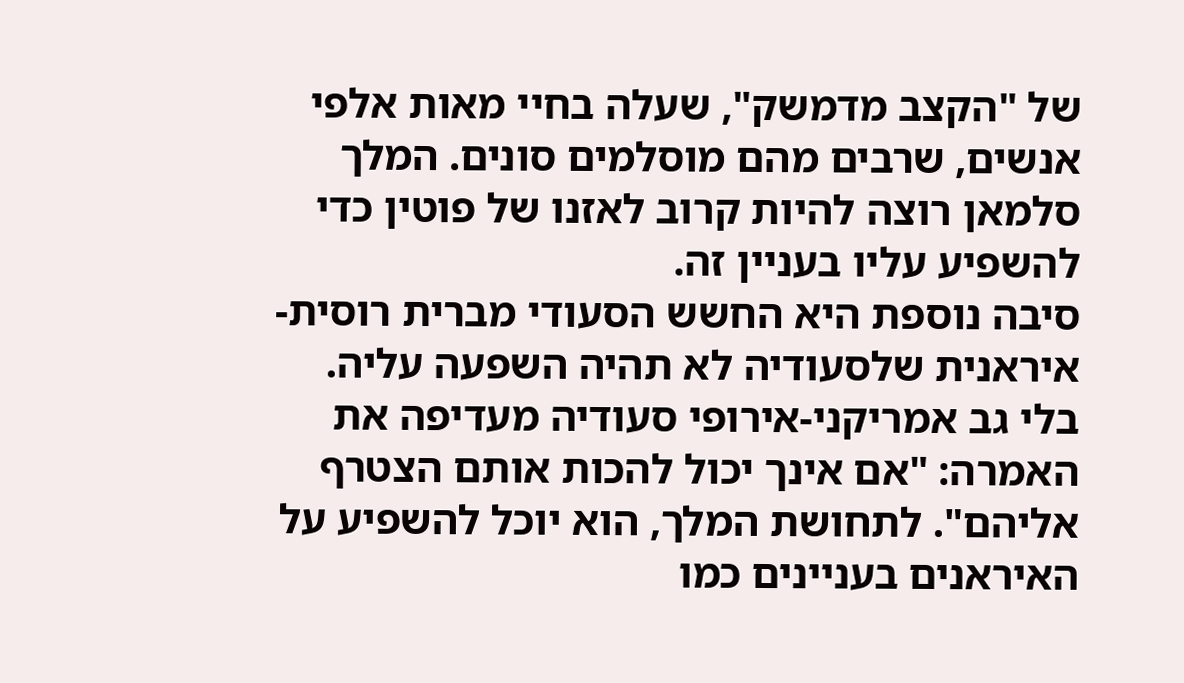של "הקצב מדמשק", שעלה בחיי מאות אלפי אנשים, שרבים מהם מוסלמים סונים. המלך סלמאן רוצה להיות קרוב לאזנו של פוטין כדי להשפיע עליו בעניין זה.
סיבה נוספת היא החשש הסעודי מברית רוסית-איראנית שלסעודיה לא תהיה השפעה עליה. בלי גב אמריקני-אירופי סעודיה מעדיפה את האמרה: "אם אינך יכול להכות אותם הצטרף אליהם". לתחושת המלך, הוא יוכל להשפיע על האיראנים בעניינים כמו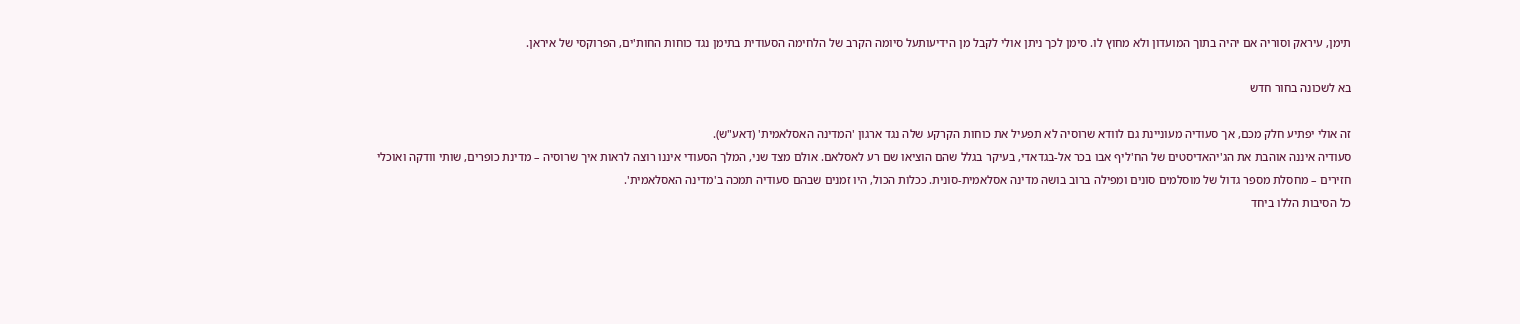תימן, עיראק וסוריה אם יהיה בתוך המועדון ולא מחוץ לו. סימן לכך ניתן אולי לקבל מן הידיעותעל סיומה הקרב של הלחימה הסעודית בתימן נגד כוחות החות'ים, הפרוקסי של איראן.

בא לשכונה בחור חדש

זה אולי יפתיע חלק מכם, אך סעודיה מעוניינת גם לוודא שרוסיה לא תפעיל את כוחות הקרקע שלה נגד ארגון 'המדינה האסלאמית' (דאע"ש).
סעודיה איננה אוהבת את הג'יהאדיסטים של הח'ליף אבו בכר אל-בגדאדי, בעיקר בגלל שהם הוציאו שם רע לאסלאם. אולם מצד שני, המלך הסעודי איננו רוצה לראות איך שרוסיה – מדינת כופרים, שותי וודקה ואוכלי חזירים – מחסלת מספר גדול של מוסלמים סונים ומפילה ברוב בושה מדינה אסלאמית-סונית. ככלות הכול, היו זמנים שבהם סעודיה תמכה ב'מדינה האסלאמית'.
כל הסיבות הללו ביחד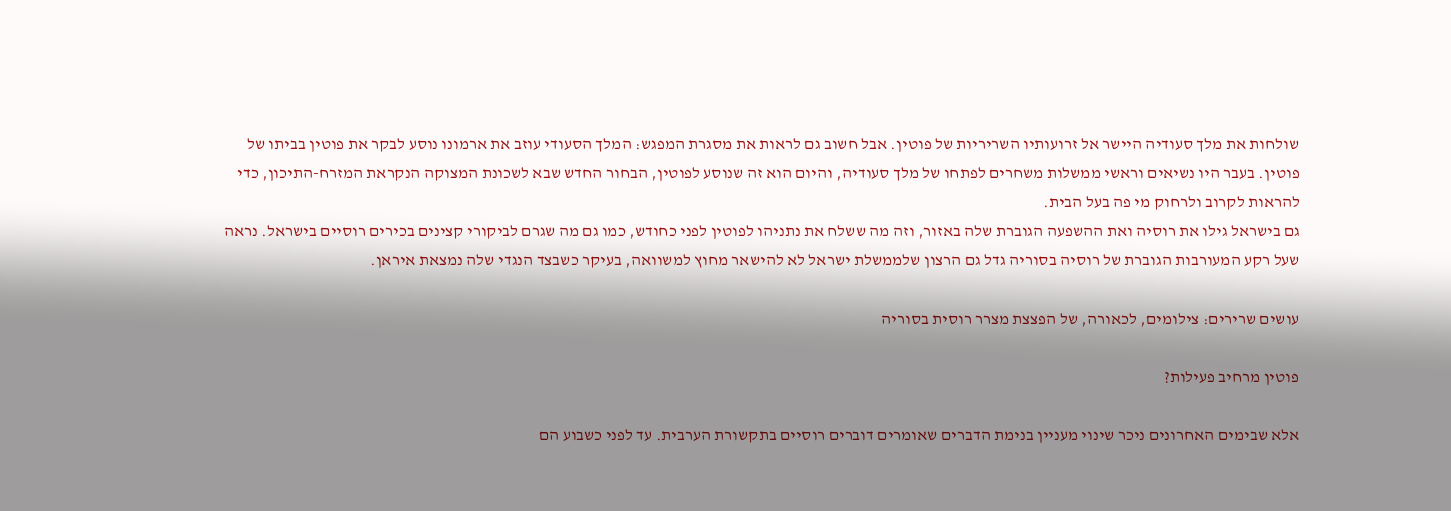שולחות את מלך סעודיה היישר אל זרועותיו השריריות של פוטין. אבל חשוב גם לראות את מסגרת המפגש: המלך הסעודי עוזב את ארמונו נוסע לבקר את פוטין בביתו של פוטין. בעבר היו נשיאים וראשי ממשלות משחרים לפתחו של מלך סעודיה, והיום הוא זה שנוסע לפוטין, הבחור החדש שבא לשכונת המצוקה הנקראת המזרח-התיכון, כדי להראות לקרוב ולרחוק מי פה בעל הבית.
גם בישראל גילו את רוסיה ואת ההשפעה הגוברת שלה באזור, וזה מה ששלח את נתניהו לפוטין לפני כחודש, כמו גם מה שגרם לביקורי קצינים בכירים רוסיים בישראל. נראה שעל רקע המעורבות הגוברת של רוסיה בסוריה גדל גם הרצון שלממשלת ישראל לא להישאר מחוץ למשוואה, בעיקר כשבצד הנגדי שלה נמצאת איראן.

עושים שרירים: צילומים, לכאורה, של הפצצת מצרר רוסית בסוריה

פוטין מרחיב פעילות?

אלא שבימים האחרונים ניכר שינוי מעניין בנימת הדברים שאומרים דוברים רוסיים בתקשורת הערבית. עד לפני כשבוע הם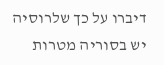דיברו על כך שלרוסיה יש בסוריה מטרות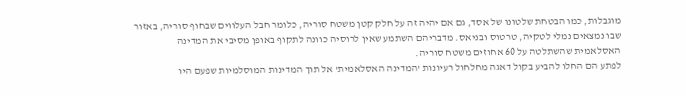מוגבלות, כמו הבטחת שלטונו של אסד, גם אם יהיה זה על חלק קטן משטח סוריה, כלומר חבל העלווים שבחוף סוריה, באזור שבו נמצאים נמלי לטקיה, טרטוס ובניאס. מדבריהם השתמע שאין לרוסיה כוונה לתקוף באופן מסיבי את המדינה האסלאמית שהשתלטה על 60 אחוזים משטח סוריה.
לפתע הם החלו להביע בקול דאגה מחלחול רעיונות 'המדינה האסלאמית' אל תוך המדינות המוסלמיות שפעם היו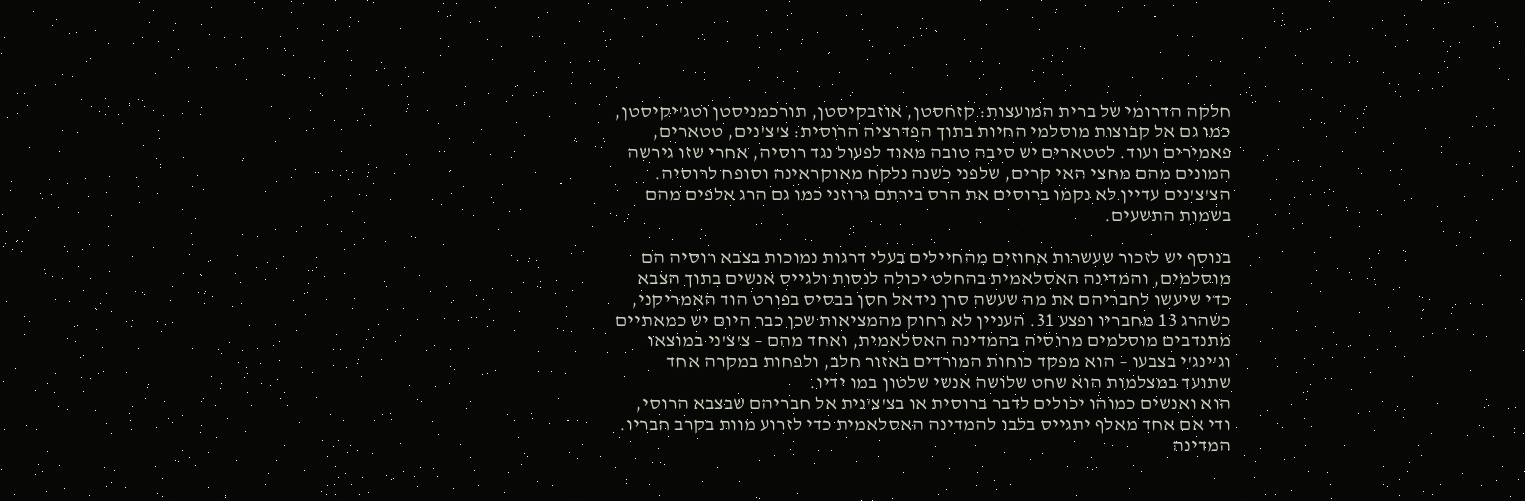חלקה הדרומי של ברית המועצות: קזחסטן, אוזבקיסטן, תורכמניסטן וטג'יקיסטן, כמו גם אל קבוצות מוסלמי החיות בתוך הפדרציה הרוסית: צ'צ'נים, טטארים, פאמירים ועוד. לטטארים יש סיבה טובה מאוד לפעול נגד רוסיה, אחרי שזו גירשה המונים מהם מחצי האי קרים, שלפני כשנה נלקח מאוקראינה וסופח לרוסיה. הצ'צ'נים עדיין לא נקמו ברוסים את הרס בירתם גרוזני כמו גם הרג אלפים מהם בשמות התשעים.

בנוסף יש לזכור שעשרות אחוזים מהחיילים בעלי דרגות נמוכות בצבא רוסיה הם מוסלמים, והמדינה האסלאמית בהחלט יכולה לנסות ולגייס אנשים בתוך הצבא כדי שיעשו לחבריהם את מה שעשה סרן נידאל חסן בבסיס בפורט הוד האמריקני, כשהרג 13 מחבריו ופצע 31. העניין לא רחוק מהמציאות שכן כבר היום יש כמאתיים מתנדבים מוסלמים מרוסיה בהמדינה האסלאמית, ואחד מהם – צ'צ'ני במוצאו וג'ינג'י בצבעו – הוא מפקד כוחות המורדים באזור חלב, ולפחות במקרה אחד שתועד במצלמות הוא שחט שלושה אנשי שלטון במו ידיו.
הוא ואנשים כמוהו יכולים לדבר ברוסית או בצ'צ'נית אל חבריהם שבצבא הרוסי, ודי אם אחד מאלף יתגייס בלבו להמדינה האסלאמית כדי לזרוע מוות בקרב חבריו. המדינה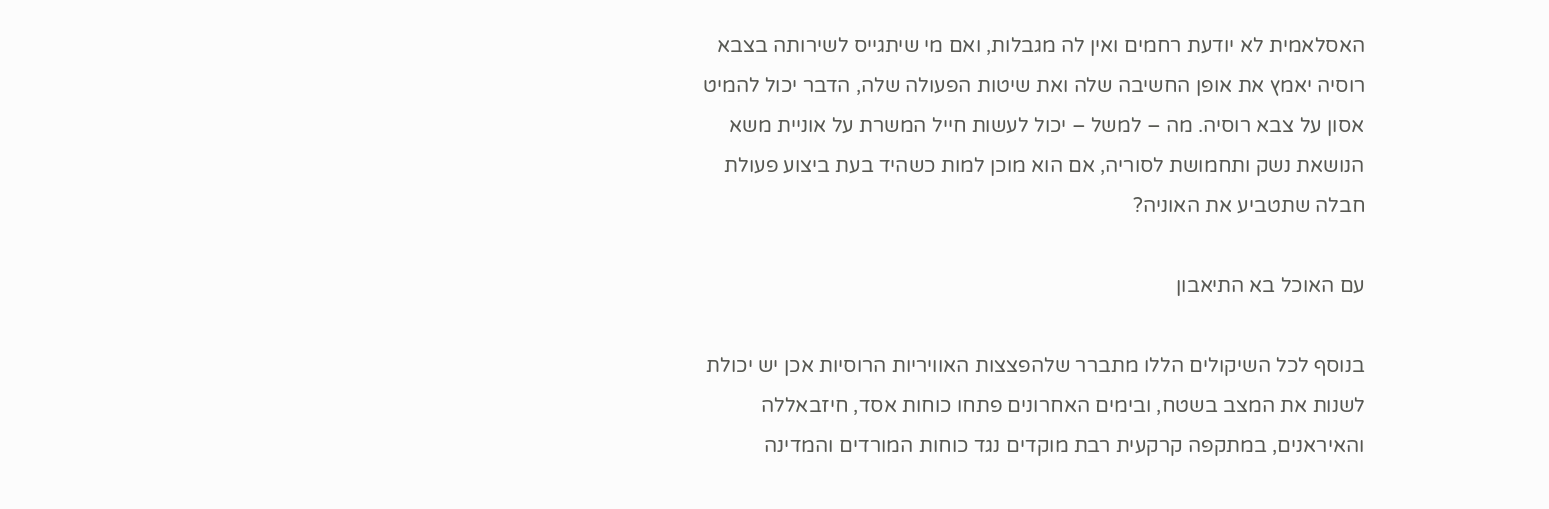האסלאמית לא יודעת רחמים ואין לה מגבלות, ואם מי שיתגייס לשירותה בצבא רוסיה יאמץ את אופן החשיבה שלה ואת שיטות הפעולה שלה, הדבר יכול להמיט אסון על צבא רוסיה. מה – למשל – יכול לעשות חייל המשרת על אוניית משא הנושאת נשק ותחמושת לסוריה, אם הוא מוכן למות כשהיד בעת ביצוע פעולת חבלה שתטביע את האוניה?

עם האוכל בא התיאבון

בנוסף לכל השיקולים הללו מתברר שלהפצצות האוויריות הרוסיות אכן יש יכולת לשנות את המצב בשטח, ובימים האחרונים פתחו כוחות אסד, חיזבאללה והאיראנים, במתקפה קרקעית רבת מוקדים נגד כוחות המורדים והמדינה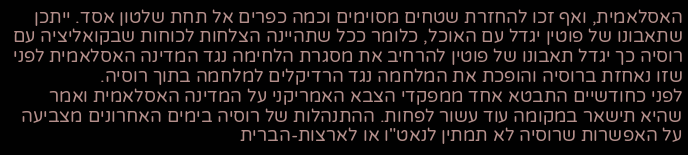האסלאמית, ואף זכו להחזרת שטחים מסוימים וכמה כפרים אל תחת שלטון אסד. ייתכן שתאבונו של פוטין יגדל עם האוכל, כלומר ככל שתהיינה הצלחות לכוחות שבקואליציה עם רוסיה כך יגדל תאבונו של פוטין להרחיב את מסגרת הלחימה נגד המדינה האסלאמית לפני שזו נאחזת ברוסיה והופכת את המלחמה נגד הרדיקלים למלחמה בתוך רוסיה.
לפני כחודשיים התבטא אחד ממפקדי הצבא האמריקני על המדינה האסלאמית ואמר שהיא תישאר במקומה עוד עשור לפחות. ההתנהלות של רוסיה בימים האחרונים מצביעה על האפשרות שרוסיה לא תמתין לנאט"ו או לארצות-הברית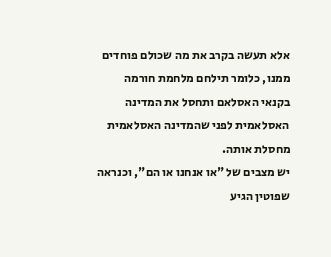אלא תעשה בקרב את מה שכולם פוחדים ממנו, כלומר תילחם מלחמת חורמה בקנאי האסלאם ותחסל את המדינה האסלאמית לפני שהמדינה האסלאמית מחסלת אותה.
יש מצבים של "או אנחנו או הם", וכנראה שפוטין הגיע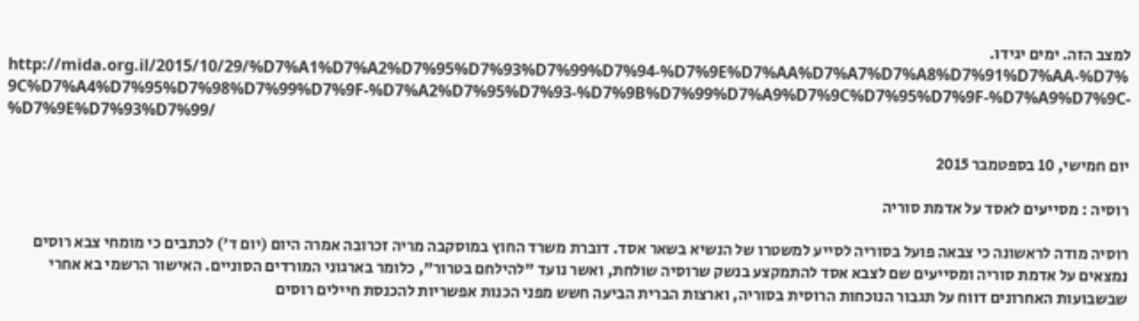למצב הזה. ימים יגידו.
http://mida.org.il/2015/10/29/%D7%A1%D7%A2%D7%95%D7%93%D7%99%D7%94-%D7%9E%D7%AA%D7%A7%D7%A8%D7%91%D7%AA-%D7%9C%D7%A4%D7%95%D7%98%D7%99%D7%9F-%D7%A2%D7%95%D7%93-%D7%9B%D7%99%D7%A9%D7%9C%D7%95%D7%9F-%D7%A9%D7%9C-%D7%9E%D7%93%D7%99/

יום חמישי, 10 בספטמבר 2015

רוסיה : מסייעים לאסד על אדמת סוריה

רוסיה מודה לראשונה כי צבאה פועל בסוריה לסייע למשטרו של הנשיא בשאר אסד. דוברת משרד החוץ במוסקבה מריה זכרובה אמרה היום (יום ד') לכתבים כי מומחי צבא רוסים נמצאים על אדמת סוריה ומסייעים שם לצבא אסד להתמקצע בנשק שרוסיה שולחת, ואשר נועד "להילחם בטרור", כלומר בארגוני המורדים הסוניים. האישור הרשמי בא אחרי שבשבועות האחרונים דווח על תגבור הנוכחות הרוסית בסוריה, וארצות הברית הביעה חשש מפני הכנות אפשריות להכנסת חיילים רוסים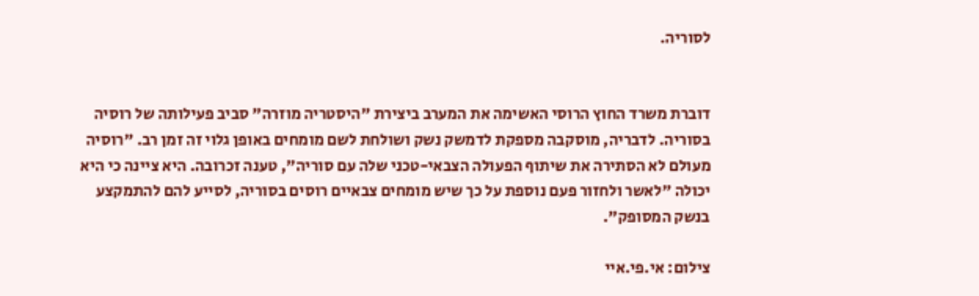לסוריה.


דוברת משרד החוץ הרוסי האשימה את המערב ביצירת "היסטריה מוזרה" סביב פעילותה של רוסיה בסוריה. לדבריה, מוסקבה מספקת לדמשק נשק ושולחת לשם מומחים באופן גלוי זה זמן רב. "רוסיה מעולם לא הסתירה את שיתוף הפעולה הצבאי-טכני שלה עם סוריה", טענה זכרובה. היא ציינה כי היא יכולה "לאשר ולחזור פעם נוספת על כך שיש מומחים צבאיים רוסים בסוריה, לסייע להם להתמקצע בנשק המסופק".

צילום: אי.פי.איי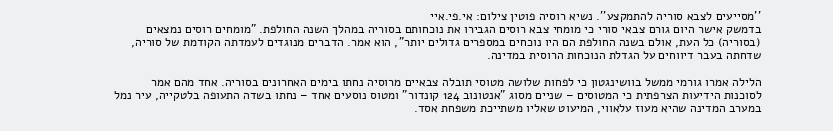''מסייעים לצבא סוריה להתמקצע''. נשיא רוסיה פוטין צילום: אי.פי.איי
בדמשק אישר היום גורם צבאי סורי כי מומחי צבא רוסים הגבירו את נוכחותם בסוריה במהלך השנה החולפת. "מומחים רוסים נמצאים (בסוריה) כל העת, אולם בשנה החולפת הם היו נוכחים במספרים גדולים יותר", הוא אמר. הדברים מנוגדים לעמדתה הקודמת של סוריה, שדחתה בעבר דיווחים על הגדלת הנוכחות הרוסית במדינה.

הלילה אמרו גורמי ממשל בוושינגטון כי לפחות שלושה מטוסי תובלה צבאיים מרוסיה נחתו בימים האחרונים בסוריה. אחד מהם אמר לסוכנות הידיעות הצרפתית כי המטוסים – שניים מסוג "אנטונוב 124 קונדור" ומטוס נוסעים אחד – נחתו בשדה התעופה בלטקייה, עיר נמל במערב המדינה שהיא מעוז עלאווי, המיעוט שאליו משתייכת משפחת אסד.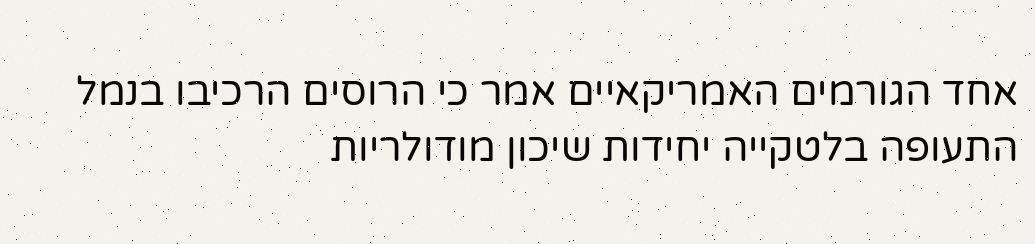אחד הגורמים האמריקאיים אמר כי הרוסים הרכיבו בנמל התעופה בלטקייה יחידות שיכון מודולריות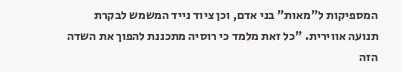המספיקות ל"מאות" בני אדם, וכן ציוד נייד המשמש לבקרת תנועה אווירית. "כל זאת מלמד כי רוסיה מתכננת להפוך את השדה הזה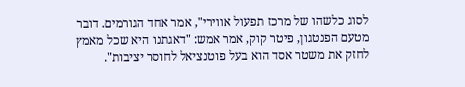לסוג כלשהו של מרכז תפעול אווירי", אמר אחד הגורמים. דובר מטעם הפנטגון, פיטר קוק, אמר אמש: "דאגתנו היא שכל מאמץ לחזק את משטר אסד הוא בעל פוטנציאל לחוסר יציבות".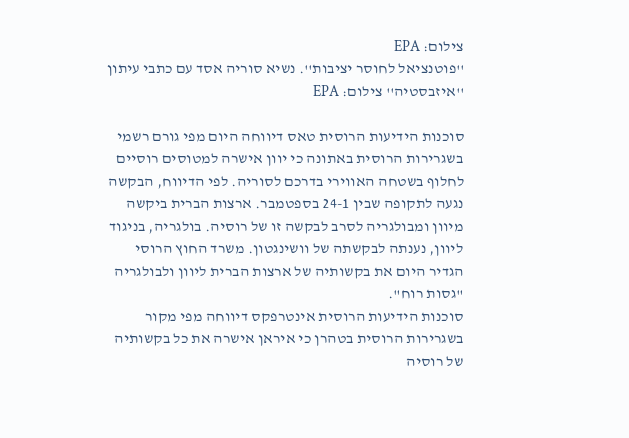צילום: EPA
''פוטנציאל לחוסר יציבות''. נשיא סוריה אסד עם כתבי עיתון ''איזבסטיה'' צילום: EPA

סוכנות הידיעות הרוסית טאס דיווחה היום מפי גורם רשמי בשגרירות הרוסית באתונה כי יוון אישרה למטוסים רוסיים לחלוף בשטחה האווירי בדרכם לסוריה. לפי הדיווח, הבקשה נגעה לתקופה שבין 24-1 בספטמבר. ארצות הברית ביקשה מיוון ומבולגריה לסרב לבקשה זו של רוסיה. בולגריה, בניגוד ליוון, נענתה לבקשתה של וושינגטון. משרד החוץ הרוסי הגדיר היום את בקשותיה של ארצות הברית ליוון ולבולגריה "גסות רוח".
סוכנות הידיעות הרוסית אינטרפקס דיווחה מפי מקור בשגרירות הרוסית בטהרן כי איראן אישרה את כל בקשותיה של רוסיה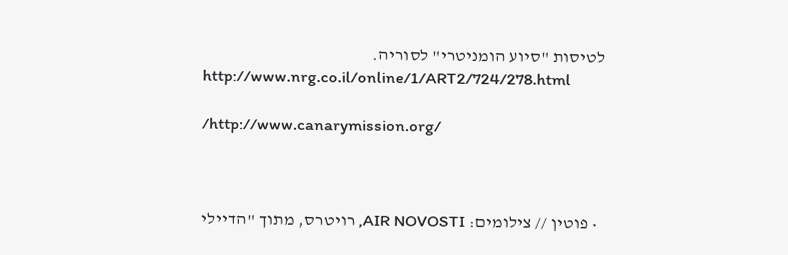לטיסות "סיוע הומניטרי" לסוריה.
http://www.nrg.co.il/online/1/ART2/724/278.html

/http://www.canarymission.org/



  • פוטין // צילומים: AIR NOVOSTI, רויטרס, מתוך "הדיילי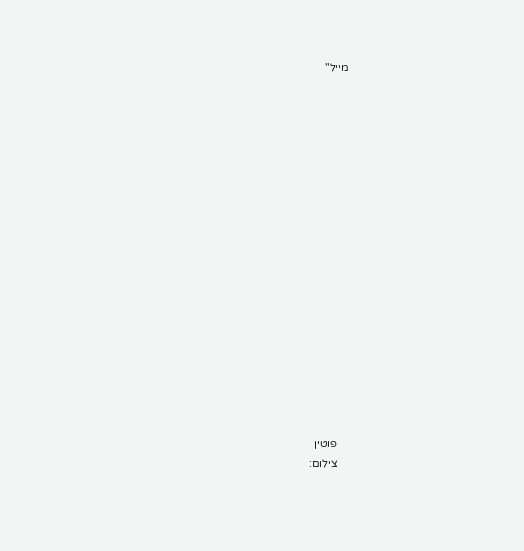מייל"


















    פוטין
    צילום: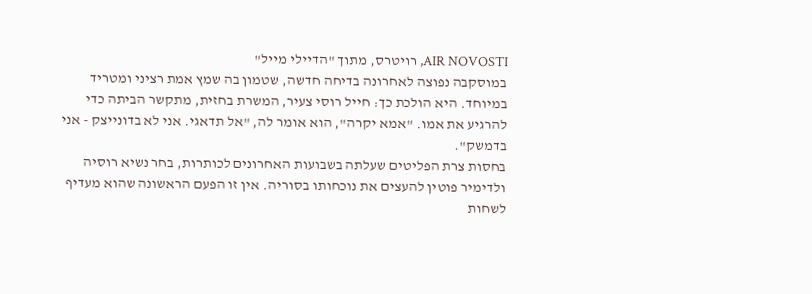AIR NOVOSTI, רויטרס, מתוך "הדיילי מייל"
במוסקבה נפוצה לאחרונה בדיחה חדשה, שטמון בה שמץ אמת רציני ומטריד במיוחד. היא הולכת כך: חייל רוסי צעיר, המשרת בחזית, מתקשר הביתה כדי להרגיע את אמו. "אמא יקרה", הוא אומר לה, "אל תדאגי. אני לא בדונייצק - אני בדמשק".
בחסות צרת הפליטים שעלתה בשבועות האחרונים לכותרות, בחר נשיא רוסיה ולדימיר פוטין להעצים את נוכחותו בסוריה. אין זו הפעם הראשונה שהוא מעדיף לשחות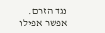נגד הזרם. אפשר אפילו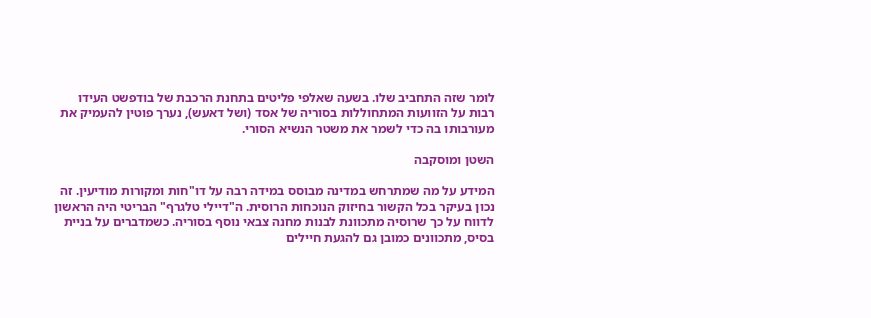לומר שזה התחביב שלו. בשעה שאלפי פליטים בתחנת הרכבת של בודפשט העידו רבות על הזוועות המתחוללות בסוריה של אסד (ושל דאעש), נערך פוטין להעמיק את מעורבותו בה כדי לשמר את משטר הנשיא הסורי.

השטן ומוסקבה

המידע על מה שמתרחש במדינה מבוסס במידה רבה על דו"חות ומקורות מודיעין. זה נכון בעיקר בכל הקשור בחיזוק הנוכחות הרוסית. ה"דיילי טלגרף" הבריטי היה הראשון לדווח על כך שרוסיה מתכוונת לבנות מחנה צבאי נוסף בסוריה. כשמדברים על בניית בסיס, מתכוונים כמובן גם להגעת חיילים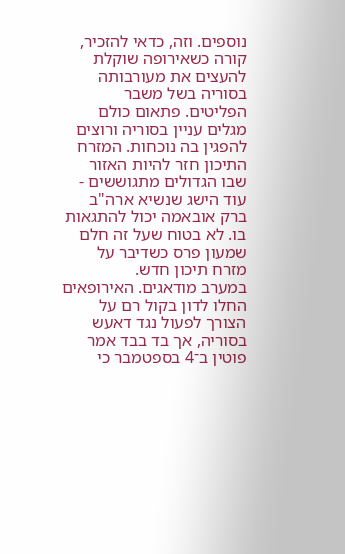נוספים. וזה, כדאי להזכיר, קורה כשאירופה שוקלת להעצים את מעורבותה בסוריה בשל משבר הפליטים. פתאום כולם מגלים עניין בסוריה ורוצים להפגין בה נוכחות. המזרח התיכון חזר להיות האזור שבו הגדולים מתגוששים - עוד הישג שנשיא ארה"ב ברק אובאמה יכול להתגאות בו. לא בטוח שעל זה חלם שמעון פרס כשדיבר על מזרח תיכון חדש.
במערב מודאגים. האירופאים החלו לדון בקול רם על הצורך לפעול נגד דאעש בסוריה, אך בד בבד אמר פוטין ב־4 בספטמבר כי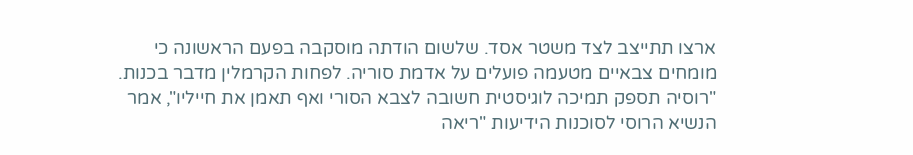ארצו תתייצב לצד משטר אסד. שלשום הודתה מוסקבה בפעם הראשונה כי מומחים צבאיים מטעמה פועלים על אדמת סוריה. לפחות הקרמלין מדבר בכנות.
"רוסיה תספק תמיכה לוגיסטית חשובה לצבא הסורי ואף תאמן את חייליו", אמר הנשיא הרוסי לסוכנות הידיעות "ריאה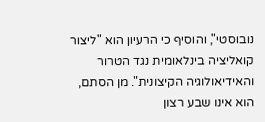נובוסטי", והוסיף כי הרעיון הוא "ליצור קואליציה בינלאומית נגד הטרור והאידיאולוגיה הקיצונית". מן הסתם, הוא אינו שבע רצון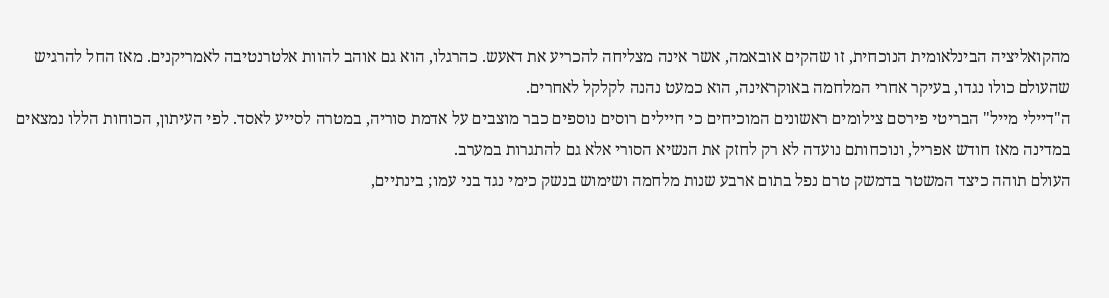מהקואליציה הבינלאומית הנוכחית, זו שהקים אובאמה, אשר אינה מצליחה להכריע את דאעש. כהרגלו, הוא גם אוהב להוות אלטרנטיבה לאמריקנים. מאז החל להרגיש שהעולם כולו נגדו, בעיקר אחרי המלחמה באוקראינה, הוא כמעט נהנה לקלקל לאחרים.
ה"דיילי מייל" הבריטי פירסם צילומים ראשונים המוכיחים כי חיילים רוסים נוספים כבר מוצבים על אדמת סוריה, במטרה לסייע לאסד. לפי העיתון, הכוחות הללו נמצאים במדינה מאז חודש אפריל, ונוכחותם נועדה לא רק לחזק את הנשיא הסורי אלא גם להתגרות במערב.
העולם תוהה כיצד המשטר בדמשק טרם נפל בתום ארבע שנות מלחמה ושימוש בנשק כימי נגד בני עמו; בינתיים,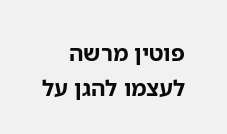פוטין מרשה לעצמו להגן על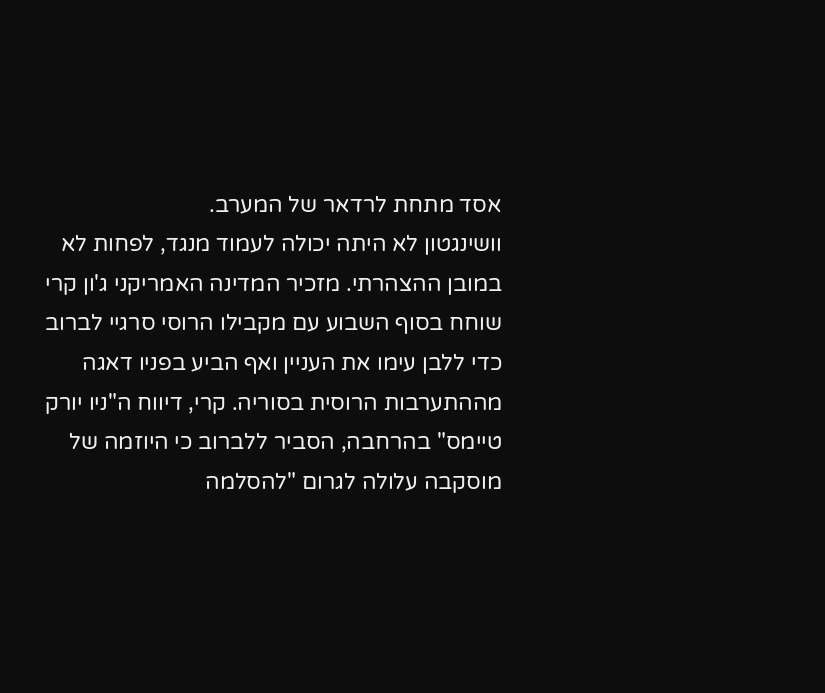אסד מתחת לרדאר של המערב.
וושינגטון לא היתה יכולה לעמוד מנגד, לפחות לא במובן ההצהרתי. מזכיר המדינה האמריקני ג'ון קרי שוחח בסוף השבוע עם מקבילו הרוסי סרגיי לברוב כדי ללבן עימו את העניין ואף הביע בפניו דאגה מההתערבות הרוסית בסוריה. קרי, דיווח ה"ניו יורק טיימס" בהרחבה, הסביר ללברוב כי היוזמה של מוסקבה עלולה לגרום "להסלמה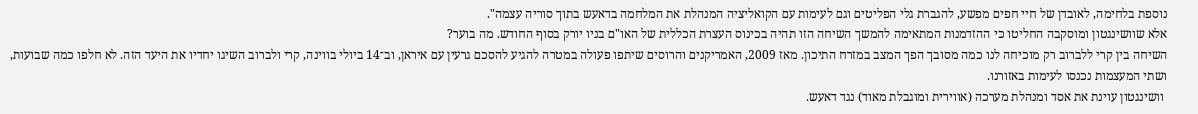נוספת בלחימה, לאובדן של חיי חפים מפשע, להגברת גלי הפליטים וגם לעימות עם הקואליציה המנהלת את המלחמה בדאעש בתוך סוריה עצמה".
אלא שוושינגטון ומוסקבה החליטו כי ההזדמנות המתאימה להמשך השיחה הזו תהיה בכינוס העצרת הכללית של האו"ם בניו יורק בסוף החודש. מה בוער?
השיחה בין קרי ללברוב רק מוכיחה לנו כמה מסובך הפך המצב במזרח התיכון. מאז 2009, האמריקנים והרוסים שיתפו פעולה במטרה להגיע להסכם גרעין עם איראן, וב־14 ביולי בווינה, קרי ולברוב השיגו יחדיו את היעד הזה. לא חלפו כמה שבועות, ושתי המעצמות נכנסו לעימות באזורנו.
 וושינגטון עוינת את אסד ומנהלת מערכה (אווירית ומוגבלת מאוד) נגד דאעש.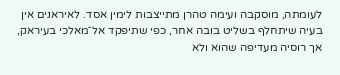לעומתה, מוסקבה ועימה טהרן מתייצבות לימין אסד. לאיראנים אין בעיה שיתחלף בשליט בובה אחר, כפי שתיפקד אל־מאלכי בעיראק, אך רוסיה מעדיפה שהוא ולא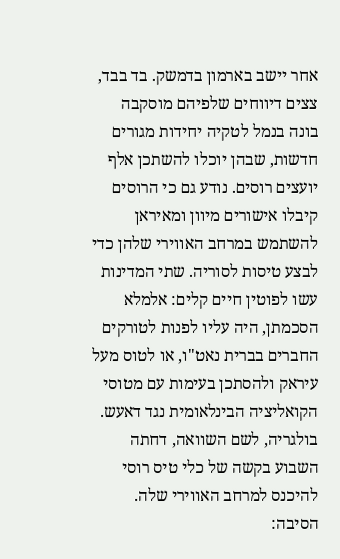אחר יישב בארמון בדמשק. בד בבד, צצים דיווחים שלפיהם מוסקבה בונה בנמל לטקיה יחידות מגורים חדשות, שבהן יוכלו להשתכן אלף יועצים רוסים. נודע גם כי הרוסים קיבלו אישורים מיוון ומאיראן להשתמש במרחב האווירי שלהן כדי לבצע טיסות לסוריה. שתי המדינות עשו לפוטין חיים קלים: אלמלא הסכמתן, היה עליו לפנות לטורקים החברים בברית נאט"ו, או לטוס מעל עיראק ולהסתכן בעימות עם מטוסי הקואליציה הבינלאומית נגד דאעש. בולגריה, לשם השוואה, דחתה השבוע בקשה של כלי טיס רוסי להיכנס למרחב האווירי שלה. הסיבה: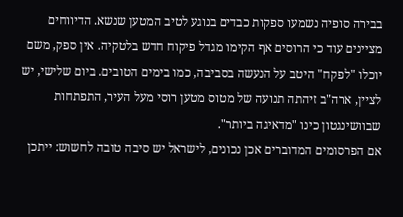בבירה סופיה נשמעו ספקות כבדים בנוגע לטיב המטען שנשא. הדיווחים מציינים עוד כי הרוסים אף הקימו מגדל פיקוח חדש בלטקיה. אין ספק, משם יוכלו "לפקח" היטב על הנעשה בסביבה, כמו בימים הטובים. ביום שלישי, יש לציין, ארה"ב זיהתה תנועה של מטוס מטען רוסי מעל העיר, התפתחות שבוושינגטון כינו "מדאיגה ביותר".
אם הפרסומים המדוברים אכן נכונים, לישראל יש סיבה טובה לחשוש: ייתכן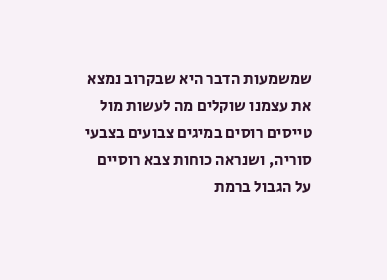שמשמעות הדבר היא שבקרוב נמצא את עצמנו שוקלים מה לעשות מול טייסים רוסים במיגים צבועים בצבעי סוריה, ושנראה כוחות צבא רוסיים על הגבול ברמת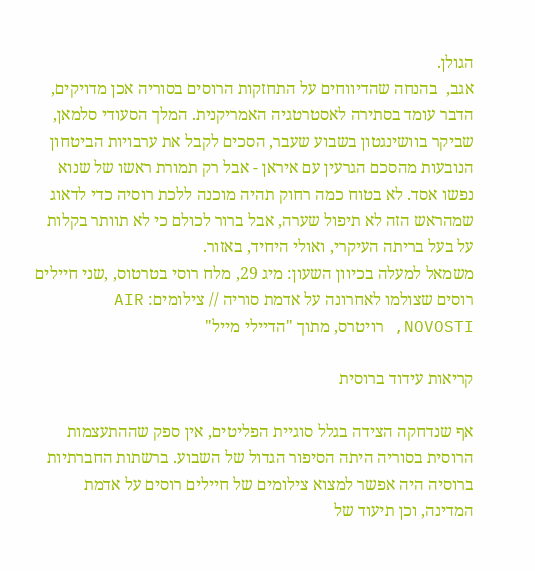הגולן.
אגב,  בהנחה שהדיווחים על התחזקות הרוסים בסוריה אכן מדויקים, הדבר עומד בסתירה לאסטרטגיה האמריקנית. המלך הסעודי סלמאן, שביקר בוושינגטון בשבוע שעבר, הסכים לקבל את ערבויות הביטחון הנובעות מהסכם הגרעין עם איראן - אבל רק תמורת ראשו של שנוא נפשו אסד. לא בטוח כמה רחוק תהיה מוכנה ללכת רוסיה כדי לדאוג שמהראש הזה לא תיפול שערה, אבל ברור לכולם כי לא תוותר בקלות על בעל בריתה העיקרי, ואולי היחיד, באזור.
משמאל למעלה בכיוון השעון: מיג 29, מלח רוסי בטרטוס, ,שני חיילים רוסים שצולמו לאחרונה על אדמת סוריה // צילומים: AIR NOVOSTI, רויטרס, מתוך "הדיילי מייל"

קריאות עידוד ברוסית

אף שנדחקה הצידה בגלל סוגיית הפליטים, אין ספק שההתעצמות הרוסית בסוריה היתה הסיפור הגדול של השבוע. ברשתות החברתיות ברוסיה היה אפשר למצוא צילומים של חיילים רוסים על אדמת המדינה, וכן תיעוד של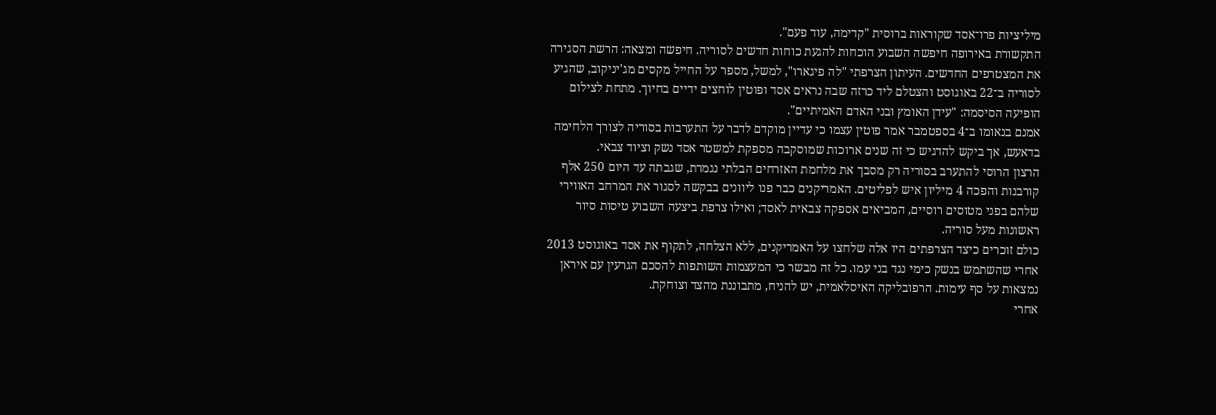מיליציות פרו־אסד שקוראות ברוסית "קדימה, עוד פעם".
התקשורת באירופה חיפשה השבוע הוכחות להגעת כוחות חדשים לסוריה. חיפשה ומצאה: הרשת הסגירה את המצטרפים החדשים. העיתון הצרפתי "לה פיגארו", למשל, מספר על החייל מקסים מג'יניקוב, שהגיע לסוריה ב־22 באוגוסט והצטלם ליד כרזה שבה נראים אסד ופוטין לוחצים ידיים בחיוך. מתחת לצילום הופיעה הסיסמה: "עידן האומץ ובני האדם האמיתיים".
אמנם בנאומו ב־4 בספטמבר אמר פוטין עצמו כי עדיין מוקדם לדבר על התערבות בסוריה לצורך הלחימה בדאעש, אך ביקש להדגיש כי זה שנים ארוכות שמוסקבה מספקת למשטר אסד נשק וציוד צבאי.
הרצון הרוסי להתערב בסוריה רק מסבך את מלחמת האזרחים הבלתי נגמרת, שגבתה עד היום 250 אלף קורבנות והפכה 4 מיליון איש לפליטים. האמריקנים כבר פנו ליוונים בבקשה לסגור את המרחב האווירי שלהם בפני מטוסים רוסיים, המביאים אספקה צבאית לאסד; ואילו צרפת ביצעה השבוע טיסות סיור ראשונות מעל סוריה.
כולם זוכרים כיצד הצרפתים היו אלה שלחצו על האמריקנים, ללא הצלחה, לתקוף את אסד באוגוסט 2013 אחרי שהשתמש בנשק כימי נגד בני עמו. כל זה מבשר כי המעצמות השותפות להסכם הגרעין עם איראן נמצאות על סף עימות. הרפובליקה האיסלאמית, יש להניח, מתבוננת מהצד וצוחקת.
אחרי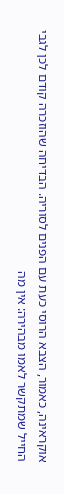אוקראינה, כאמור, הצבא הרוסי כעת עם הפנים לסוריה. הבדיחה שהוזכרה קודם לכן לגבי החייל שמתקשר לאמו מבהירה: אין מה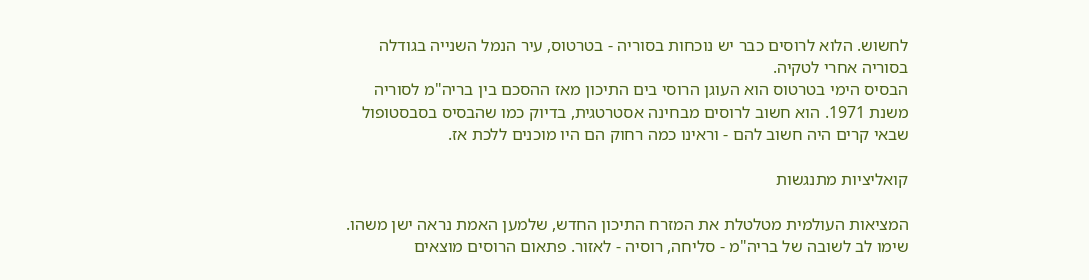לחשוש. הלוא לרוסים כבר יש נוכחות בסוריה - בטרטוס, עיר הנמל השנייה בגודלה בסוריה אחרי לטקיה.
הבסיס הימי בטרטוס הוא העוגן הרוסי בים התיכון מאז ההסכם בין בריה"מ לסוריה משנת 1971. הוא חשוב לרוסים מבחינה אסטרטגית, בדיוק כמו שהבסיס בסבסטופול שבאי קרים היה חשוב להם - וראינו כמה רחוק הם היו מוכנים ללכת אז.

קואליציות מתנגשות

המציאות העולמית מטלטלת את המזרח התיכון החדש, שלמען האמת נראה ישן משהו. שימו לב לשובה של בריה"מ - סליחה, רוסיה - לאזור. פתאום הרוסים מוצאים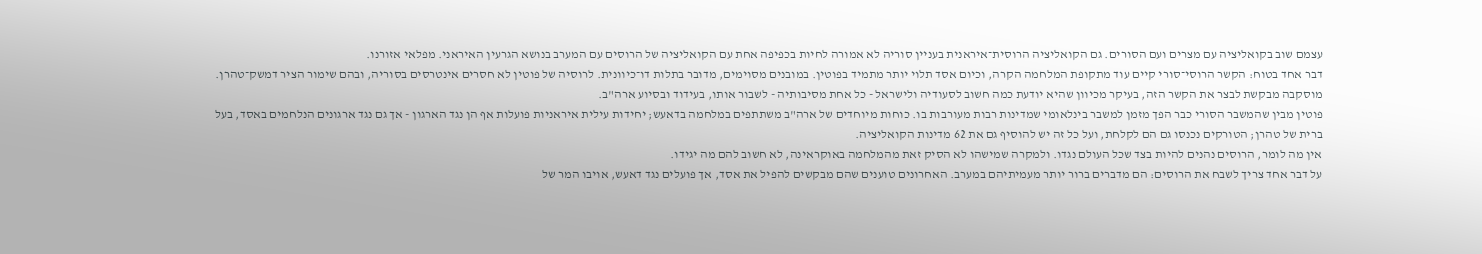עצמם שוב בקואליציה עם מצרים ועם הסורים. גם הקואליציה הרוסית־איראנית בעניין סוריה לא אמורה לחיות בכפיפה אחת עם הקואליציה של הרוסים עם המערב בנושא הגרעין האיראני. מפלאי אזורנו.
דבר אחד בטוח: הקשר הרוסי־סורי קיים עוד מתקופת המלחמה הקרה, וכיום אסד תלוי יותר מתמיד בפוטין. במובנים מסוימים, מדובר בתלות דו־כיוונית. לרוסיה של פוטין לא חסרים אינטרסים בסוריה, ובהם שימור הציר דמשק־טהרן. מוסקבה מבקשת לבצר את הקשר הזה, בעיקר מכיוון שהיא יודעת כמה חשוב לסעודיה ולישראל - כל אחת מסיבותיה - לשבור אותו, בעידוד ובסיוע ארה"ב.
פוטין מבין שהמשבר הסורי כבר הפך מזמן למשבר בינלאומי שמדינות רבות מעורבות בו. כוחות מיוחדים של ארה"ב משתתפים במלחמה בדאעש; יחידות עילית איראניות פועלות אף הן נגד הארגון - אך גם נגד ארגונים הנלחמים באסד, בעל ברית של טהרן; הטורקים נכנסו גם הם לקלחת, ועל כל זה יש להוסיף גם את 62 מדינות הקואליציה.
אין מה לומר, הרוסים נהנים להיות בצד שכל העולם נגדו. ולמקרה שמישהו לא הסיק זאת מהמלחמה באוקראינה, לא חשוב להם מה יגידו.
על דבר אחד צריך לשבח את הרוסים: הם מדברים ברור יותר מעמיתיהם במערב. האחרונים טוענים שהם מבקשים להפיל את אסד, אך פועלים נגד דאעש, אויבו המר של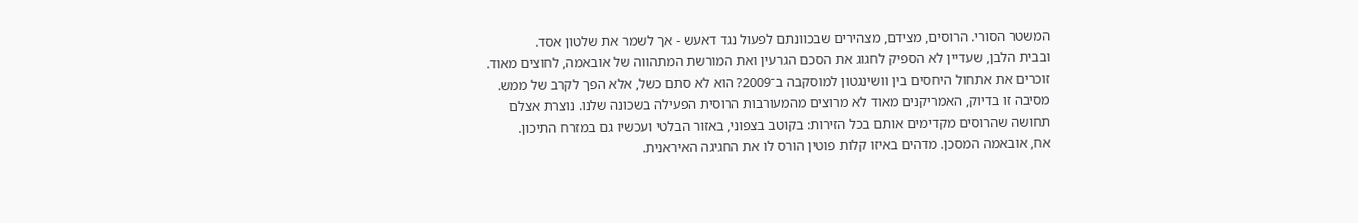המשטר הסורי. הרוסים, מצידם, מצהירים שבכוונתם לפעול נגד דאעש - אך לשמר את שלטון אסד.
ובבית הלבן, שעדיין לא הספיק לחגוג את הסכם הגרעין ואת המורשת המתהווה של אובאמה, לחוצים מאוד. זוכרים את אתחול היחסים בין וושינגטון למוסקבה ב־2009? הוא לא סתם כשל, אלא הפך לקרב של ממש. מסיבה זו בדיוק, האמריקנים מאוד לא מרוצים מהמעורבות הרוסית הפעילה בשכונה שלנו. נוצרת אצלם תחושה שהרוסים מקדימים אותם בכל הזירות: בקוטב בצפוני, באזור הבלטי ועכשיו גם במזרח התיכון.
אח, אובאמה המסכן. מדהים באיזו קלות פוטין הורס לו את החגיגה האיראנית.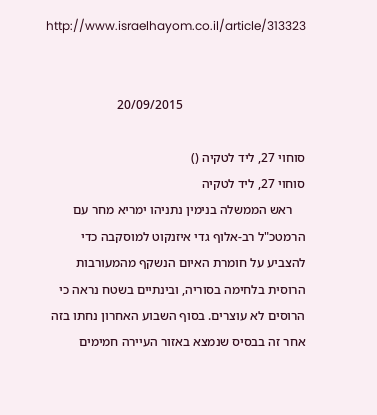http://www.israelhayom.co.il/article/313323


                                      20/09/2015

סוחוי 27, ליד לטקיה ()
סוחוי 27, ליד לטקיה
    ראש הממשלה בנימין נתניהו ימריא מחר עם הרמטכ"ל רב-אלוף גדי איזנקוט למוסקבה כדי להצביע על חומרת האיום הנשקף מהמעורבות הרוסית בלחימה בסוריה, ובינתיים בשטח נראה כי הרוסים לא עוצרים. בסוף השבוע האחרון נחתו בזה אחר זה בבסיס שנמצא באזור העיירה חמימים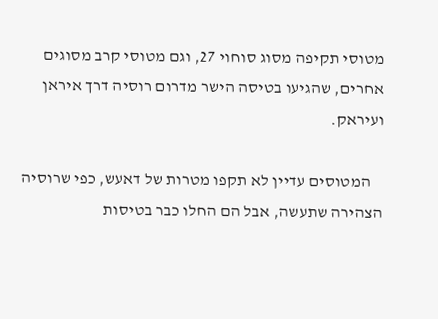מטוסי תקיפה מסוג סוחוי 27, וגם מטוסי קרב מסוגים אחרים, שהגיעו בטיסה הישר מדרום רוסיה דרך איראן ועיראק.

    המטוסים עדיין לא תקפו מטרות של דאעש, כפי שרוסיה הצהירה שתעשה, אבל הם החלו כבר בטיסות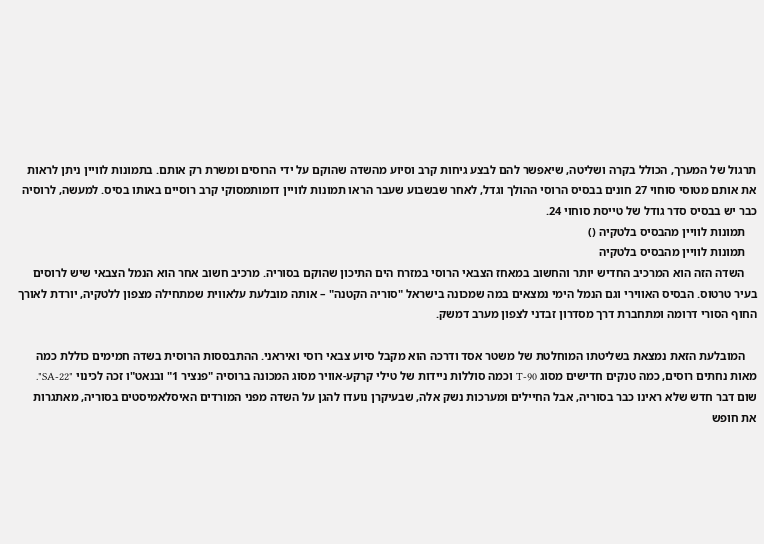תרגול של המערך, הכולל בקרה ושליטה, שיאפשר להם לבצע גיחות קרב וסיוע מהשדה שהוקם על ידי הרוסים ומשרת רק אותם. בתמונות לוויין ניתן לראות את אותם מטוסי סוחוי 27 חונים בבסיס הרוסי ההולך וגדל, לאחר שבשבוע שעבר הראו תמונות לוויין דומותמסוקי קרב רוסיים באותו בסיס. למעשה, לרוסיה כבר יש בבסיס סדר גודל של טייסת סוחוי 24.
    תמונות לוויין מהבסיס בלטקיה ()
    תמונות לוויין מהבסיס בלטקיה
    השדה הזה הוא המרכיב החדיש יותר והחשוב במאחז הצבאי הרוסי במזרח הים התיכון שהוקם בסוריה. מרכיב חשוב אחר הוא הנמל הצבאי שיש לרוסים בעיר טרטוס. הבסיס האווירי וגם הנמל הימי נמצאים במה שמכונה בישראל "סוריה הקטנה" – אותה מובלעת עלאווית שמתחילה מצפון ללטקיה, יורדת לאורך החוף הסורי דרומה ומתחברת דרך מסדרון זבדני לצפון מערב דמשק.

    המובלעת הזאת נמצאת בשליטתו המוחלטת של משטר אסד ודרכה הוא מקבל סיוע צבאי רוסי ואיראני. ההתבססות הרוסית בשדה חמימים כוללת כמה מאות נחתים רוסים, כמה טנקים חדישים מסוג T-90 וכמה סוללות ניידות של טילי קרקע-אוויר מסוג המכונה ברוסיה "פנציר 1" ובנאט"ו זכה לכינוי "SA-22". שום דבר חדש שלא ראינו כבר בסוריה, אבל החיילים ומערכות נשק אלה, שבעיקרן נועדו להגן על השדה מפני המורדים האיסלאמיסטים בסוריה, מאתגרות את חופש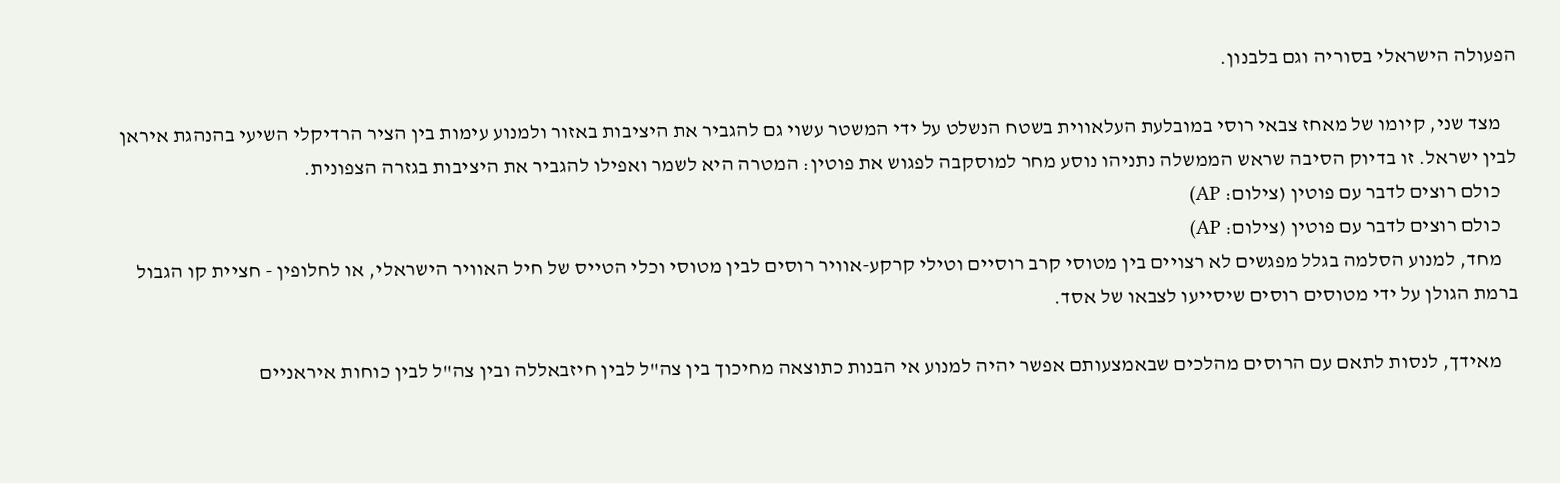הפעולה הישראלי בסוריה וגם בלבנון.

    מצד שני, קיומו של מאחז צבאי רוסי במובלעת העלאווית בשטח הנשלט על ידי המשטר עשוי גם להגביר את היציבות באזור ולמנוע עימות בין הציר הרדיקלי השיעי בהנהגת איראן לבין ישראל. זו בדיוק הסיבה שראש הממשלה נתניהו נוסע מחר למוסקבה לפגוש את פוטין: המטרה היא לשמר ואפילו להגביר את היציבות בגזרה הצפונית.
    כולם רוצים לדבר עם פוטין (צילום: AP)
    כולם רוצים לדבר עם פוטין (צילום: AP)
    מחד, למנוע הסלמה בגלל מפגשים לא רצויים בין מטוסי קרב רוסיים וטילי קרקע-אוויר רוסים לבין מטוסי וכלי הטייס של חיל האוויר הישראלי, או לחלופין - חציית קו הגבול ברמת הגולן על ידי מטוסים רוסים שיסייעו לצבאו של אסד.

    מאידך, לנסות לתאם עם הרוסים מהלכים שבאמצעותם אפשר יהיה למנוע אי הבנות כתוצאה מחיכוך בין צה"ל לבין חיזבאללה ובין צה"ל לבין כוחות איראניים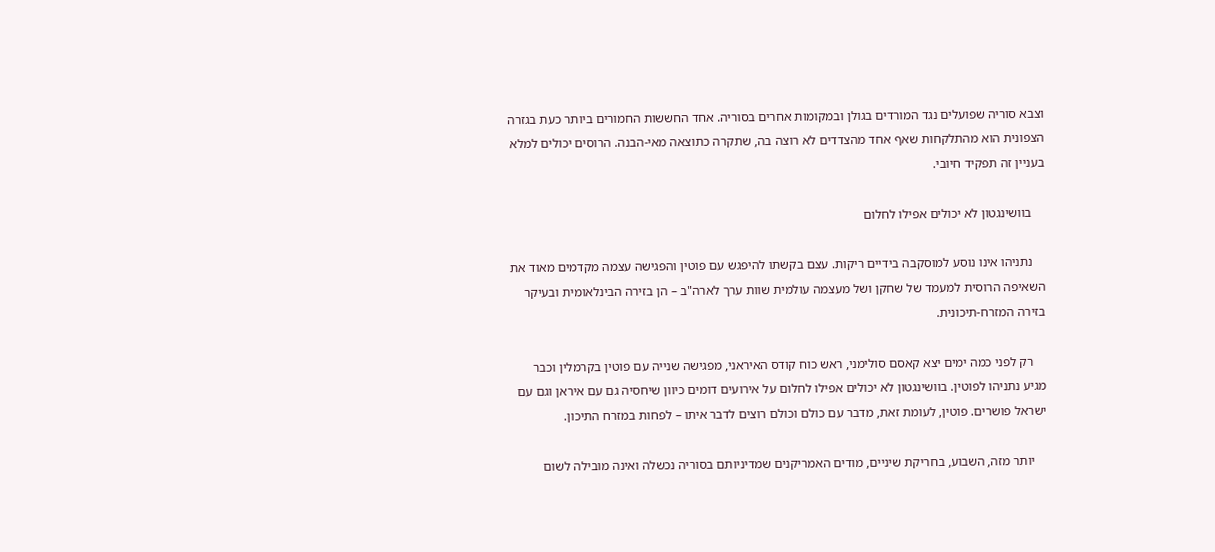וצבא סוריה שפועלים נגד המורדים בגולן ובמקומות אחרים בסוריה. אחד החששות החמורים ביותר כעת בגזרה הצפונית הוא מהתלקחות שאף אחד מהצדדים לא רוצה בה, שתקרה כתוצאה מאי-הבנה. הרוסים יכולים למלא בעניין זה תפקיד חיובי.

    בוושינגטון לא יכולים אפילו לחלום

    נתניהו אינו נוסע למוסקבה בידיים ריקות. עצם בקשתו להיפגש עם פוטין והפגישה עצמה מקדמים מאוד את השאיפה הרוסית למעמד של שחקן ושל מעצמה עולמית שוות ערך לארה"ב – הן בזירה הבינלאומית ובעיקר בזירה המזרח-תיכונית.

    רק לפני כמה ימים יצא קאסם סולימני, ראש כוח קודס האיראני, מפגישה שנייה עם פוטין בקרמלין וכבר מגיע נתניהו לפוטין. בוושינגטון לא יכולים אפילו לחלום על אירועים דומים כיוון שיחסיה גם עם איראן וגם עם ישראל פושרים. פוטין, לעומת זאת, מדבר עם כולם וכולם רוצים לדבר איתו – לפחות במזרח התיכון.

    יותר מזה, השבוע, בחריקת שיניים, מודים האמריקנים שמדיניותם בסוריה נכשלה ואינה מובילה לשום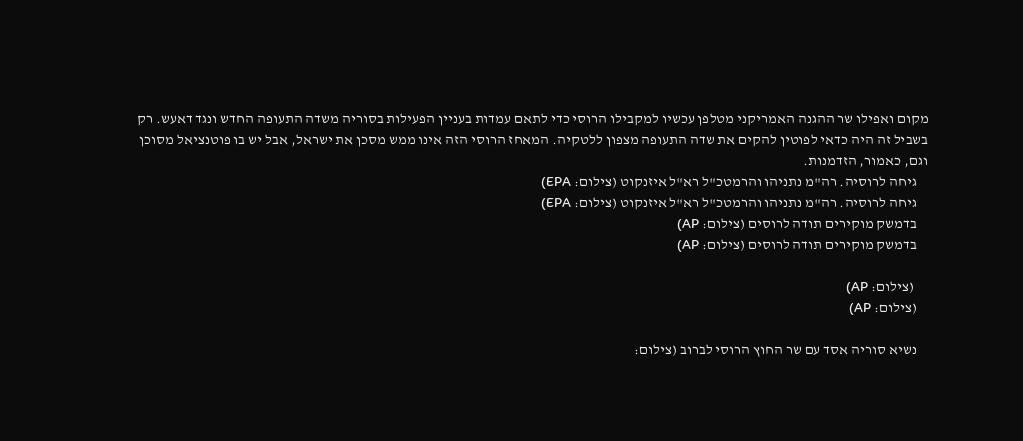מקום ואפילו שר ההגנה האמריקני מטלפן עכשיו למקבילו הרוסי כדי לתאם עמדות בעניין הפעילות בסוריה משדה התעופה החדש ונגד דאעש. רק בשביל זה היה כדאי לפוטין להקים את שדה התעופה מצפון ללטקיה. המאחז הרוסי הזה אינו ממש מסכן את ישראל, אבל יש בו פוטנציאל מסוכן וגם, כאמור, הזדמנות.
    גיחה לרוסיה. רה"מ נתניהו והרמטכ"ל רא"ל איזנקוט (צילום: EPA)
    גיחה לרוסיה. רה"מ נתניהו והרמטכ"ל רא"ל איזנקוט (צילום: EPA)
    בדמשק מוקירים תודה לרוסים (צילום: AP)
    בדמשק מוקירים תודה לרוסים (צילום: AP)

     (צילום: AP)
    (צילום: AP)

    נשיא סוריה אסד עם שר החוץ הרוסי לברוב (צילום: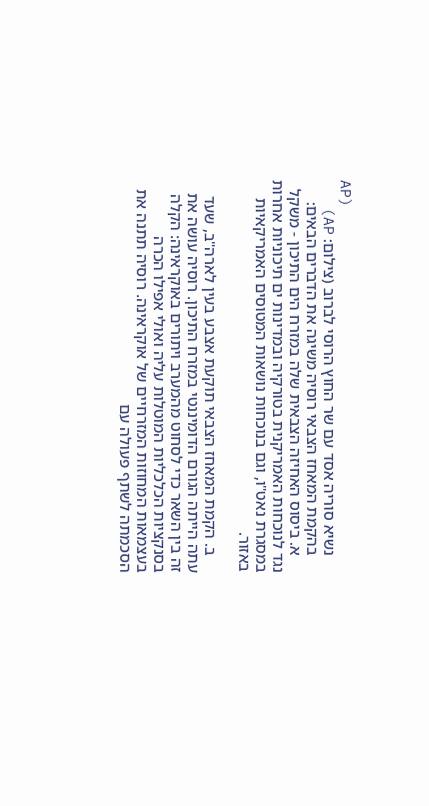AP)
    נשיא סוריה אסד עם שר החוץ הרוסי לברוב (צילום: AP)
    בהקמת המאחז הצבאי רוסיה משיגה את הדברים הבאים:
    א. ביסוס האחיזה הצבאית שלה במזרח הים התיכון - משקל נגד לנוכחות האמריקנית בטורקיה ובמדינות ים תיכוניות אחרות במסגרת נאט"ו, וגם בנוכחות נושאות המטוסים האמריקאיות באזור.

    ב. הקמת המאחז הצבאי תוקעת אצבע בעין לארה"ב, שעד עתה הייתה הגורם הדומיננטי במזרח התיכון. רוסיה עושה את זה בין השאר כדי לסחוט מהמערב ויתורים באוקראינה: הקלה בסנקציות הכלכליות המוטלות עליה ואולי אפילו הכרה בעצמאות המחוזות המזרחיים של אוקראינה. רוסיה תתנה את הסכמתה לשתף פעולה עם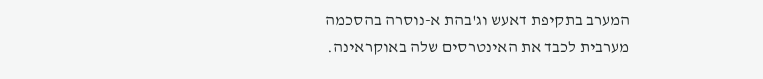המערב בתקיפת דאעש וג'בהת א-נוסרה בהסכמה מערבית לכבד את האינטרסים שלה באוקראינה.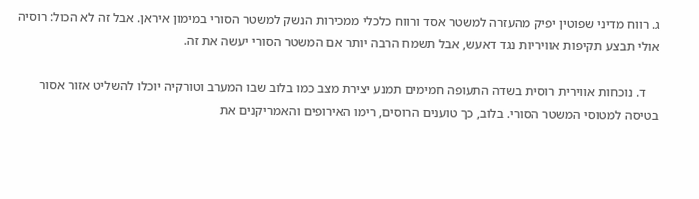ג. רווח מדיני שפוטין יפיק מהעזרה למשטר אסד ורווח כלכלי ממכירות הנשק למשטר הסורי במימון איראן. אבל זה לא הכול: רוסיה אולי תבצע תקיפות אוויריות נגד דאעש, אבל תשמח הרבה יותר אם המשטר הסורי יעשה את זה.

    ד. נוכחות אווירית רוסית בשדה התעופה חמימים תמנע יצירת מצב כמו בלוב שבו המערב וטורקיה יוכלו להשליט אזור אסור בטיסה למטוסי המשטר הסורי. בלוב, כך טוענים הרוסים, רימו האירופים והאמריקנים את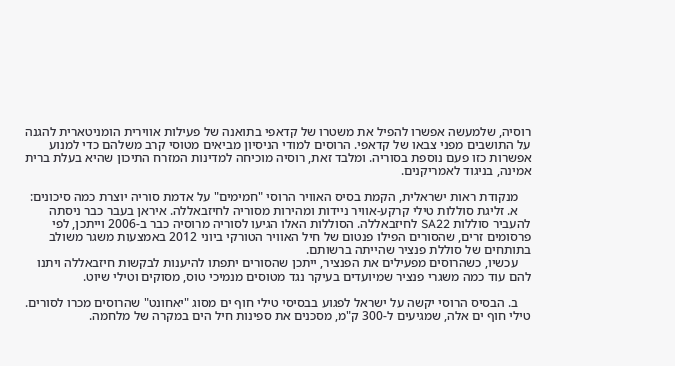רוסיה, שלמעשה אפשרו להפיל את משטרו של קדאפי בתואנה של פעילות אווירית הומניטארית להגנה על התושבים מפני צבאו של קדאפי. הרוסים למודי הניסיון מביאים מטוסי קרב משלהם כדי למנוע אפשרות כזו פעם נוספת בסוריה. ומלבד זאת, רוסיה מוכיחה למדינות המזרח התיכון שהיא בעלת ברית אמינה, בניגוד לאמריקנים.

    מנקודת ראות ישראלית, הקמת בסיס האוויר הרוסי "חמימים" על אדמת סוריה יוצרת כמה סיכונים:
    א. זליגת סוללות טילי קרקע-אוויר ניידות ומהירות מסוריה לחיזבאללה. איראן בעבר כבר ניסתה להעביר סוללות SA22 לחיזבאללה. הסוללות האלו הגיעו לסוריה מרוסיה כבר ב-2006 וייתכן, לפי פרסומים זרים, שהסורים הפילו פנטום של חיל האוויר הטורקי ביוני 2012 באמצעות משגר משולב בתותחים של סוללת פנציר שהייתה ברשותם.
    עכשיו, כשהרוסים מפעילים את הפנציר, ייתכן שהסורים יתפתו להיענות לבקשות חיזבאללה ויתנו להם עוד כמה משגרי פנציר שמיועדים בעיקר נגד מטוסים מנמיכי טוס, מסוקים וטילי שיוט.

    ב. הבסיס הרוסי יקשה על ישראל לפגוע בבסיסי טילי חוף ים מסוג "יאחונט" שהרוסים מכרו לסורים. טילי חוף ים אלה, שמגיעים ל-300 ק"מ, מסכנים את ספינות חיל הים במקרה של מלחמה.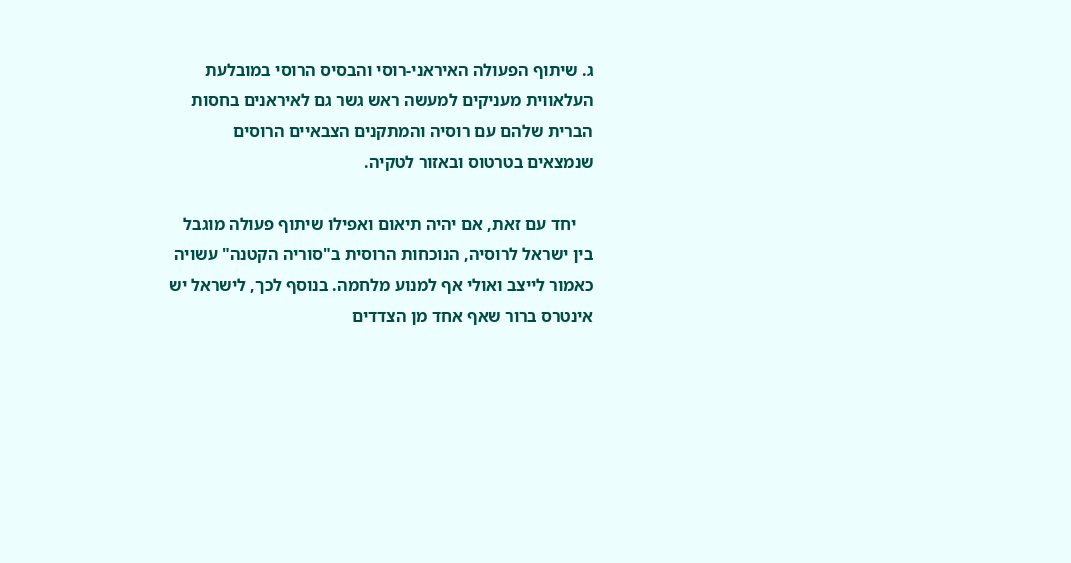ג. שיתוף הפעולה האיראני-רוסי והבסיס הרוסי במובלעת העלאווית מעניקים למעשה ראש גשר גם לאיראנים בחסות הברית שלהם עם רוסיה והמתקנים הצבאיים הרוסים שנמצאים בטרטוס ובאזור לטקיה.

    יחד עם זאת, אם יהיה תיאום ואפילו שיתוף פעולה מוגבל בין ישראל לרוסיה, הנוכחות הרוסית ב"סוריה הקטנה" עשויה כאמור לייצב ואולי אף למנוע מלחמה. בנוסף לכך, לישראל יש אינטרס ברור שאף אחד מן הצדדים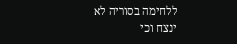ללחימה בסוריה לא ינצח וכי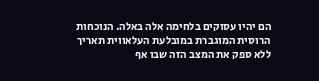הם יהיו עסוקים בלחימה אלה באלה. הנוכחות הרוסית המוגברת במובלעת העלאווית תאריך ללא ספק את המצב הזה שבו אף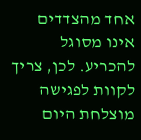אחד מהצדדים אינו מסוגל להכריע. לכן, צריך לקוות לפגישה מוצלחת היום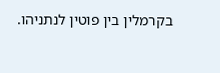בקרמלין בין פוטין לנתניהו.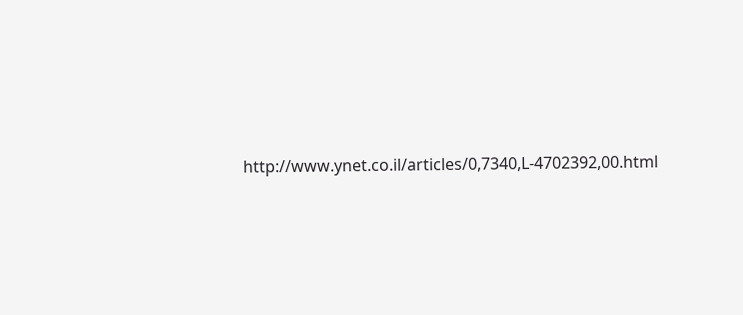http://www.ynet.co.il/articles/0,7340,L-4702392,00.html